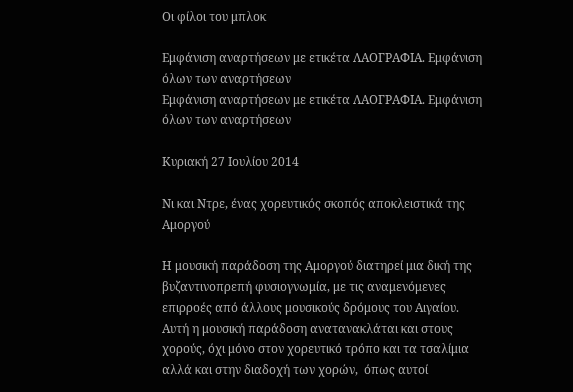Οι φίλοι του μπλοκ

Εμφάνιση αναρτήσεων με ετικέτα ΛΑΟΓΡΑΦΙΑ. Εμφάνιση όλων των αναρτήσεων
Εμφάνιση αναρτήσεων με ετικέτα ΛΑΟΓΡΑΦΙΑ. Εμφάνιση όλων των αναρτήσεων

Κυριακή 27 Ιουλίου 2014

Νι και Ντρε, ένας χορευτικός σκοπός αποκλειστικά της Αμοργού

Η μουσική παράδοση της Αμοργού διατηρεί μια δική της βυζαντινοπρεπή φυσιογνωμία, με τις αναμενόμενες επιρροές από άλλους μουσικούς δρόμους του Αιγαίου. Αυτή η μουσική παράδοση ανατανακλάται και στους χορούς, όχι μόνο στον χορευτικό τρόπο και τα τσαλίμια αλλά και στην διαδοχή των χορών,  όπως αυτοί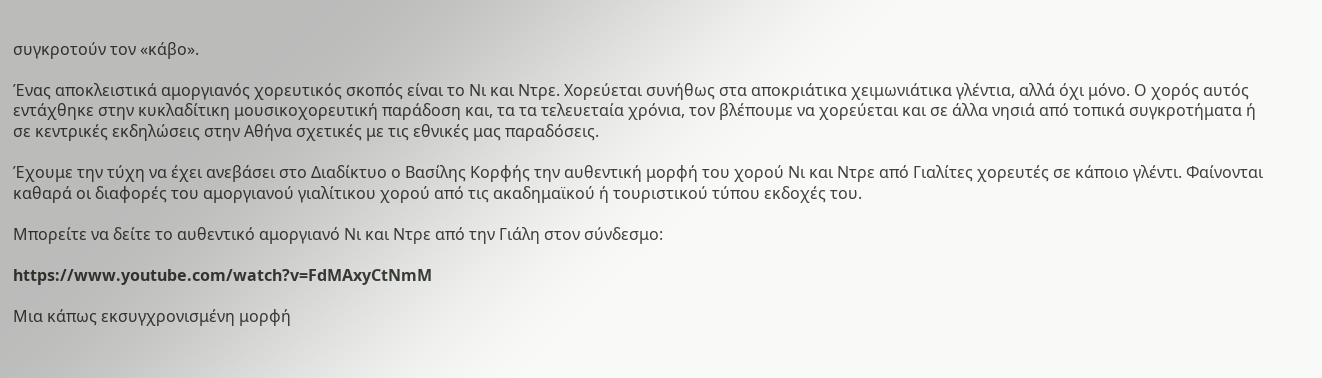συγκροτούν τον «κάβο».

Ένας αποκλειστικά αμοργιανός χορευτικός σκοπός είναι το Νι και Ντρε. Χορεύεται συνήθως στα αποκριάτικα χειμωνιάτικα γλέντια, αλλά όχι μόνο. Ο χορός αυτός εντάχθηκε στην κυκλαδίτικη μουσικοχορευτική παράδοση και, τα τα τελευεταία χρόνια, τον βλέπουμε να χορεύεται και σε άλλα νησιά από τοπικά συγκροτήματα ή σε κεντρικές εκδηλώσεις στην Αθήνα σχετικές με τις εθνικές μας παραδόσεις.

Έχουμε την τύχη να έχει ανεβάσει στο Διαδίκτυο ο Βασίλης Κορφής την αυθεντική μορφή του χορού Νι και Ντρε από Γιαλίτες χορευτές σε κάποιο γλέντι. Φαίνονται καθαρά οι διαφορές του αμοργιανού γιαλίτικου χορού από τις ακαδημαϊκού ή τουριστικού τύπου εκδοχές του.

Μπορείτε να δείτε το αυθεντικό αμοργιανό Νι και Ντρε από την Γιάλη στον σύνδεσμο:

https://www.youtube.com/watch?v=FdMAxyCtNmM

Μια κάπως εκσυγχρονισμένη μορφή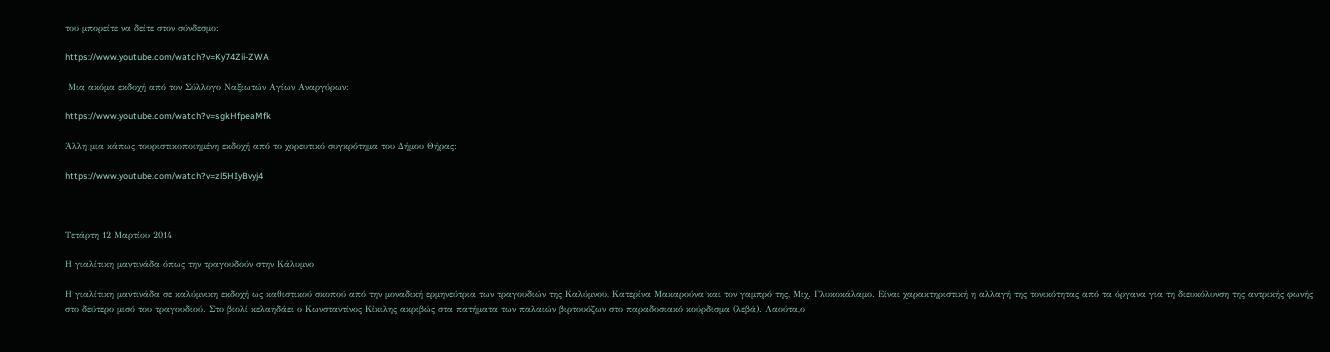του μπορείτε να δείτε στον σύνδεσμο:

https://www.youtube.com/watch?v=Ky74Zii-ZWA

 Μια ακόμα εκδοχή από τον Σύλλογο Ναξιωτών Αγίων Αναργύρων:

https://www.youtube.com/watch?v=sgkHfpeaMfk

Άλλη μια κάπως τουριστικοποιημένη εκδοχή από το χορευτικό συγκρότημα του Δήμου Θήρας:

https://www.youtube.com/watch?v=zl5HIyBvyj4



Τετάρτη 12 Μαρτίου 2014

Η γιαλίτικη μαντινάδα όπως την τραγουδούν στην Κάλυμνο

Η γιαλίτικη μαντινάδα σε καλύμνικη εκδοχή ως καθιστικού σκοπού από την μοναδική ερμηνεύτρια των τραγουδιών της Καλύμνου, Κατερίνα Μακαρούνα και τον γαμπρό της, Μιχ. Γλυκοκάλαμο. Είναι χαρακτηριστική η αλλαγή της τονικότητας από τα όργανα για τη διευκόλυνση της αντρικής φωνής στο δεύτερο μισό του τραγουδιού. Στο βιολί κελαηδάει ο Κωνσταντίνος Κίκιλης ακριβώς στα πατήματα των παλαιών βιρτουόζων στο παραδοσιακό κούρδισμα (λεβά). Λαούτα,ο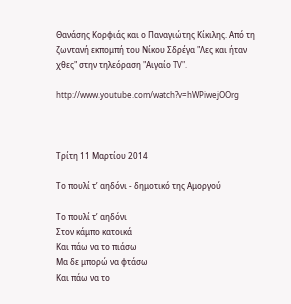Θανάσης Κορφιάς και ο Παναγιώτης Κίκιλης. Από τη ζωντανή εκπομπή του Νίκου Σδρέγα "Λες και ήταν χθες" στην τηλεόραση "Αιγαίο TV".

http://www.youtube.com/watch?v=hWPiwejOOrg



Τρίτη 11 Μαρτίου 2014

Το πουλί τ’ αηδόνι - δημοτικό της Αμοργού

Το πουλί τ’ αηδόνι
Στον κάμπο κατοικά
Και πάω να το πιάσω
Μα δε μπορώ να φτάσω
Και πάω να το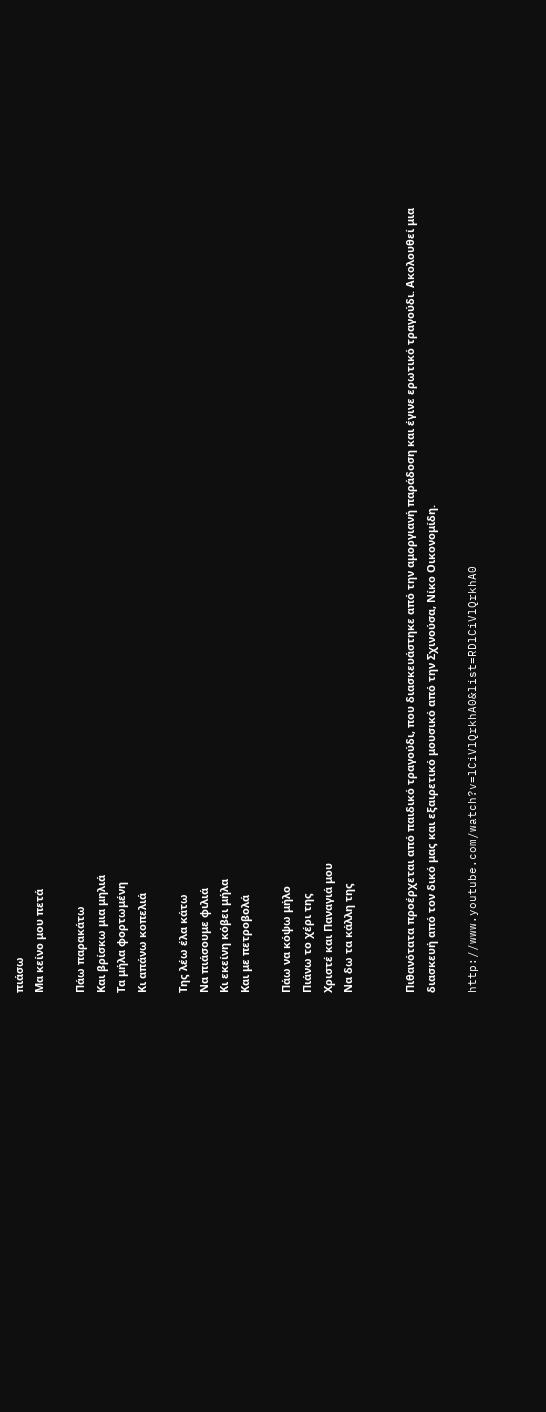πιάσω
Μα κείνο μου πετά

Πάω παρακάτω
Και βρίσκω μια μηλιά
Τα μήλα φορτωμένη
Κι απάνω κοπελιά

Της λέω έλα κάτω
Να πιάσουμε φιλιά
Κι εκείνη κόβει μήλα
Και με πετροβολά

Πάω να κόψω μήλο
Πιάνω το χέρι της
Χριστέ και Παναγιά μου
Να δω τα κάλλη της


Πιθανότατα προέρχεται από παιδικό τραγούδι, που διασκευάστηκε από την αμοργιανή παράδοση και έγινε ερωτικό τραγούδι. Ακολουθεί μια διασκευή από τον δικό μας και εξαιρετικό μουσικό από την Σχινούσα, Νίκο Οικονομίδη.

http://www.youtube.com/watch?v=lCiVlQrkhA0&list=RDlCiVlQrkhA0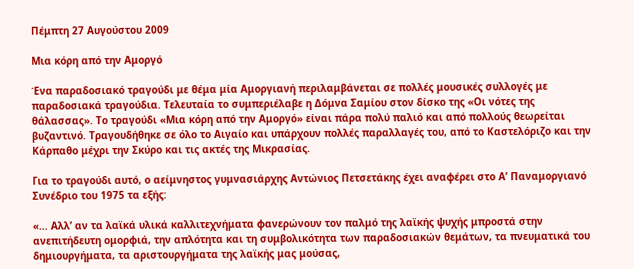Πέμπτη 27 Αυγούστου 2009

Μια κόρη από την Αμοργό

Ένα παραδοσιακό τραγούδι με θέμα μία Αμοργιανή περιλαμβάνεται σε πολλές μουσικές συλλογές με παραδοσιακά τραγούδια. Τελευταία το συμπεριέλαβε η Δόμνα Σαμίου στον δίσκο της «Οι νότες της θάλασσας». Το τραγούδι «Μια κόρη από την Αμοργό» είναι πάρα πολύ παλιό και από πολλούς θεωρείται βυζαντινό. Τραγουδήθηκε σε όλο το Αιγαίο και υπάρχουν πολλές παραλλαγές του, από το Καστελόριζο και την Κάρπαθο μέχρι την Σκύρο και τις ακτές της Μικρασίας.

Για το τραγούδι αυτό, ο αείμνηστος γυμνασιάρχης Αντώνιος Πετσετάκης έχει αναφέρει στο Α’ Παναμοργιανό Συνέδριο του 1975 τα εξής:

«… Αλλ’ αν τα λαϊκά υλικά καλλιτεχνήματα φανερώνουν τον παλμό της λαϊκής ψυχής μπροστά στην ανεπιτήδευτη ομορφιά, την απλότητα και τη συμβολικότητα των παραδοσιακών θεμάτων, τα πνευματικά του δημιουργήματα, τα αριστουργήματα της λαϊκής μας μούσας,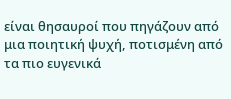είναι θησαυροί που πηγάζουν από μια ποιητική ψυχή, ποτισμένη από τα πιο ευγενικά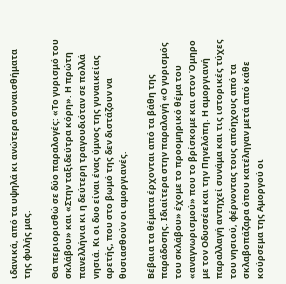ιδανικά, από τα υψηλά κι ανώτερα συναισθήματα της φυλής μας.

Θα περιορισθώ σε δύο παραλογές: «Το γυρισμό του σκλάβου» και «Στην ταξιδεύτρα κόρη». Η πρώτη πανελλήνια κι η δεύτερη τραγουδιόταν σε πολλά νησιά. Κι οι δυο είναι ένας ύμνος της γυναικείας αρετής, που στο βωμό της δεν διστάζουν να θυσιασθούν οι αμοργιανές.

Βέβαια τα θέματα έρχονται από τα βάθη της παράδοσης. Ιδιαίτερα στην παραλογή «Ο γυρισμός του σκλάβου» έχομε το προομηρικό θέμα του «αναγνωρισμού» που το βρίσκομε και στον Όμηρο με τον Οδυσσέα και την Πηνελόπη. Η αμοργιανή παραλλαγή αντηχεί συνάμα και τις ιστορικές τύχες του νησιού, φέρνοντας τους απόηχους από τα σκλαβοπάζαρα όπου κατέληγαν μετά από κάθε κούρσεμα της Αμοργού οι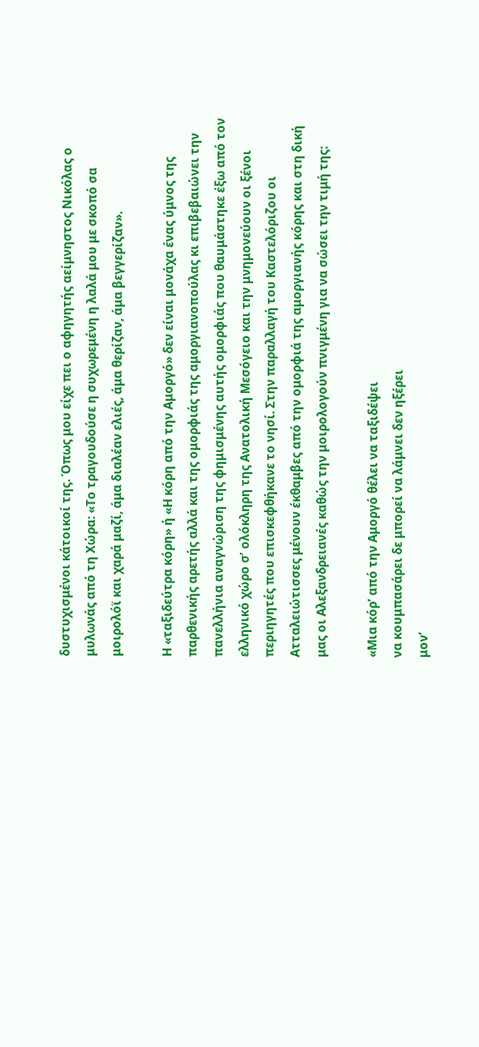δυστυχισμένοι κάτοικοί της. Όπως μου είχε πει ο αφηγητής αείμνηστος Νικόλας ο μυλωνάς από τη Χώρα: «Το τραγουδούσε η συχωρεμένη η λαλά μου με σκοπό σα μοιρολόϊ και χαρά μαζί, άμα διαλέαν ελιές, άμα θερίζαν, άμα βεγγερίζαν».

Η «ταξιδεύτρα κόρη» ή «Η κόρη από την Αμοργό» δεν είναι μονάχα ένας ύμνος της παρθενικής αρετής αλλά και της ομορφιάς της αμοργιανοπούλας κι επιβεβαιώνει την πανελλήνια αναγνώριση της φημισμένης αυτής ομορφιάς που θαυμάστηκε έξω από τον ελληνικό χώρο σ’ ολόκληρη της Ανατολική Μεσόγειο και την μνημονεύουν οι ξένοι περιηγητές που επισκεφθήκανε το νησί. Στην παραλλαγή του Καστελόριζου οι Ατταλειώτισσες μένουν έκθαμβες από την ομορφιά της αμοργιανής κόρης και στη δική μας οι Αλεξανδρειανές καθώς την μοιρολογούν πνιγμένη για να σώσει την τιμή της:

«Μια κόρ’ από την Αμοργό θέλει να ταξιδέψει
να κουμπασάρει δε μπορεί να λάμνει δεν ηξέρει
μον’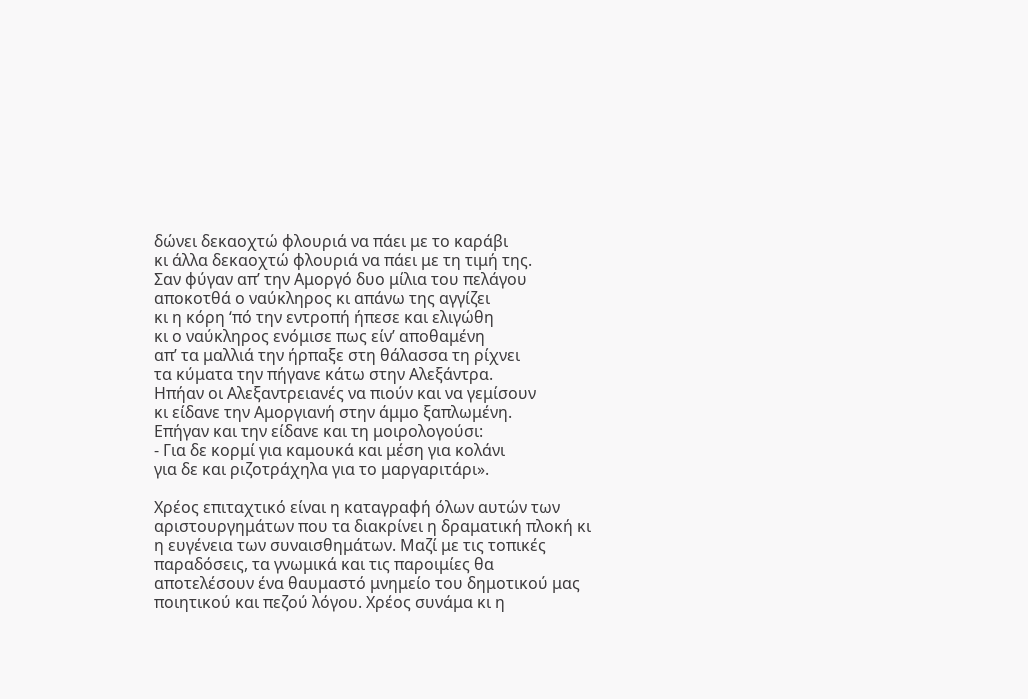δώνει δεκαοχτώ φλουριά να πάει με το καράβι
κι άλλα δεκαοχτώ φλουριά να πάει με τη τιμή της.
Σαν φύγαν απ’ την Αμοργό δυο μίλια του πελάγου
αποκοτθά ο ναύκληρος κι απάνω της αγγίζει
κι η κόρη ‘πό την εντροπή ήπεσε και ελιγώθη
κι ο ναύκληρος ενόμισε πως είν’ αποθαμένη
απ’ τα μαλλιά την ήρπαξε στη θάλασσα τη ρίχνει
τα κύματα την πήγανε κάτω στην Αλεξάντρα.
Ηπήαν οι Αλεξαντρειανές να πιούν και να γεμίσουν
κι είδανε την Αμοργιανή στην άμμο ξαπλωμένη.
Επήγαν και την είδανε και τη μοιρολογούσι:
- Για δε κορμί για καμουκά και μέση για κολάνι
για δε και ριζοτράχηλα για το μαργαριτάρι».

Χρέος επιταχτικό είναι η καταγραφή όλων αυτών των αριστουργημάτων που τα διακρίνει η δραματική πλοκή κι η ευγένεια των συναισθημάτων. Μαζί με τις τοπικές παραδόσεις, τα γνωμικά και τις παροιμίες θα αποτελέσουν ένα θαυμαστό μνημείο του δημοτικού μας ποιητικού και πεζού λόγου. Χρέος συνάμα κι η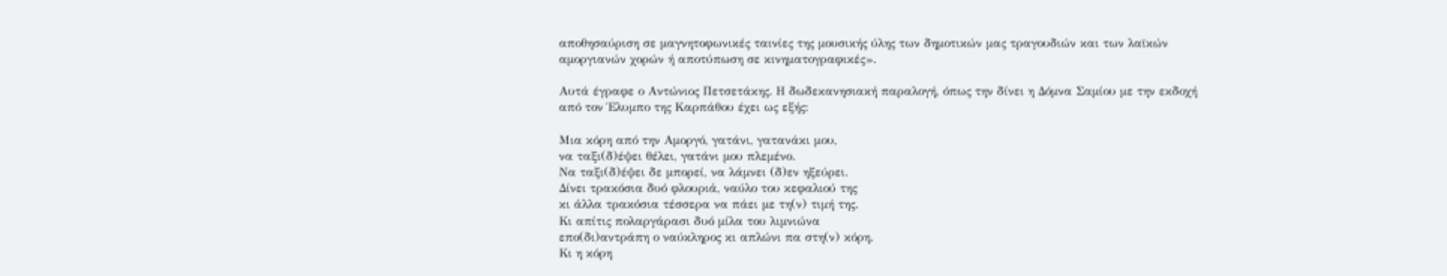αποθησαύριση σε μαγνητοφωνικές ταινίες της μουσικής ύλης των δημοτικών μας τραγουδιών και των λαϊκών αμοργιανών χορών ή αποτύπωση σε κινηματογραφικές».

Αυτά έγραφε ο Αντώνιος Πετσετάκης. Η δωδεκανησιακή παραλογή, όπως την δίνει η Δόμνα Σαμίου με την εκδοχή από τον Έλυμπο της Καρπάθου έχει ως εξής:

Μια κόρη από την Αμοργό, γατάνι, γατανάκι μου,
να ταξι(δ)έψει θέλει, γατάνι μου πλεμένο.
Να ταξι(δ)έψει δε μπορεί, να λάμνει (δ)εν ηξεύρει.
Δίνει τρακόσια δυό φλουριά, ναύλο του κεφαλιού της
κι άλλα τρακόσια τέσσερα να πάει με τη(ν) τιμή της.
Κι απίτις πολαργάρασι δυό μίλα του λιμνιώνα
επο(δι)αντράπη ο ναύκληρος κι απλώνι πα στη(ν) κόρη.
Κι η κόρη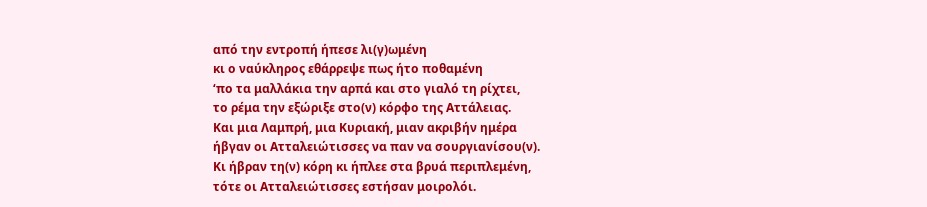από την εντροπή ήπεσε λι(γ)ωμένη
κι ο ναύκληρος εθάρρεψε πως ήτο ποθαμένη
‘πο τα μαλλάκια την αρπά και στο γιαλό τη ρίχτει,
το ρέμα την εξώριξε στο(ν) κόρφο της Αττάλειας.
Και μια Λαμπρή, μια Κυριακή, μιαν ακριβήν ημέρα
ήβγαν οι Ατταλειώτισσες να παν να σουργιανίσου(ν).
Κι ήβραν τη(ν) κόρη κι ήπλεε στα βρυά περιπλεμένη,
τότε οι Ατταλειώτισσες εστήσαν μοιρολόι.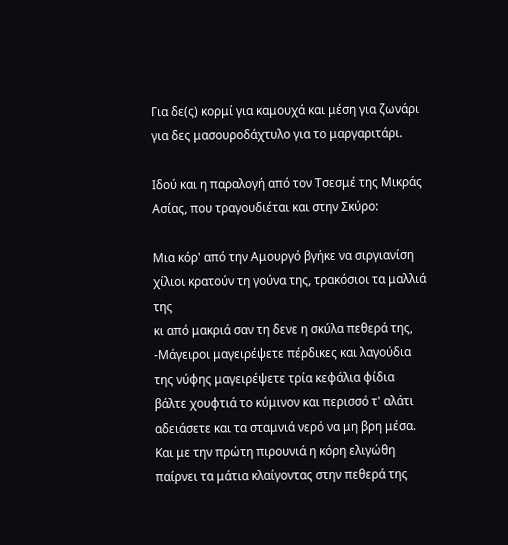Για δε(ς) κορμί για καμουχά και μέση για ζωνάρι
για δες μασουροδάχτυλο για το μαργαριτάρι.

Ιδού και η παραλογή από τον Τσεσμέ της Μικράς Ασίας, που τραγουδιέται και στην Σκύρο:

Mια κόρ' από την Aμουργό βγήκε να σιργιανίση
χίλιοι κρατούν τη γούνα της, τρακόσιοι τα μαλλιά της
κι από μακριά σαν τη δενε η σκύλα πεθερά της,
-Μάγειροι μαγειρέψετε πέρδικες και λαγούδια
της νύφης μαγειρέψετε τρία κεφάλια φίδια
βάλτε χουφτιά το κύμινον και περισσό τ' αλάτι
αδειάσετε και τα σταμνιά νερό να μη βρη μέσα.
Kαι με την πρώτη πιρουνιά η κόρη ελιγώθη
παίρνει τα μάτια κλαίγοντας στην πεθερά της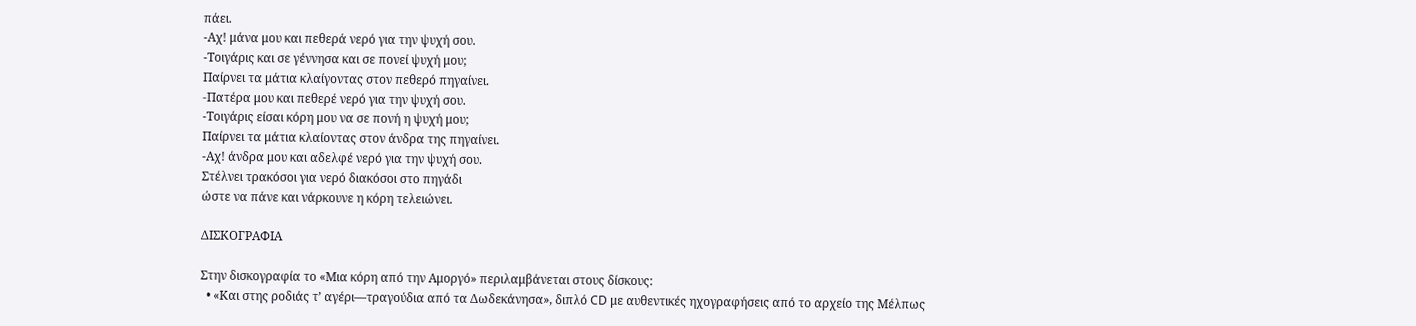πάει.
-Aχ! μάνα μου και πεθερά νερό για την ψυχή σου.
-Tοιγάρις και σε γέννησα και σε πονεί ψυχή μου;
Παίρνει τα μάτια κλαίγοντας στον πεθερό πηγαίνει.
-Πατέρα μου και πεθερέ νερό για την ψυχή σου.
-Tοιγάρις είσαι κόρη μου να σε πονή η ψυχή μου;
Παίρνει τα μάτια κλαίοντας στον άνδρα της πηγαίνει.
-Aχ! άνδρα μου και αδελφέ νερό για την ψυχή σου.
Στέλνει τρακόσοι για νερό διακόσοι στο πηγάδι
ώστε να πάνε και νάρκουνε η κόρη τελειώνει.

ΔΙΣΚΟΓΡΑΦΙΑ

Στην δισκογραφία το «Μια κόρη από την Αμοργό» περιλαμβάνεται στους δίσκους:
  • «Και στης ροδιάς τ’ αγέρι—τραγούδια από τα Δωδεκάνησα», διπλό CD με αυθεντικές ηχογραφήσεις από το αρχείο της Μέλπως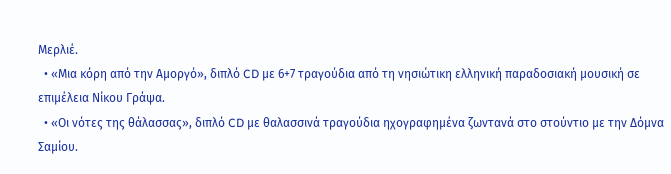Μερλιέ.
  • «Μια κόρη από την Αμοργό», διπλό CD με 6+7 τραγούδια από τη νησιώτικη ελληνική παραδοσιακή μουσική σε επιμέλεια Νίκου Γράψα.
  • «Οι νότες της θάλασσας», διπλό CD με θαλασσινά τραγούδια ηχογραφημένα ζωντανά στο στούντιο με την Δόμνα Σαμίου.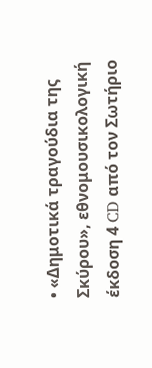• «Δημοτικά τραγούδια της Σκύρου», εθνομουσικολογική έκδοση 4 CD από τον Σωτήριο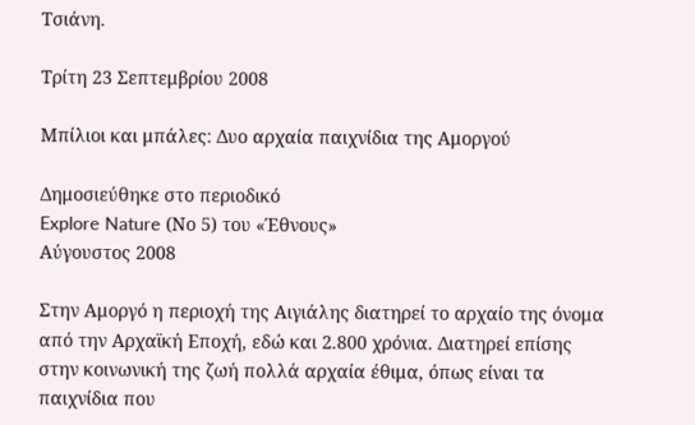Τσιάνη.

Τρίτη 23 Σεπτεμβρίου 2008

Μπίλιοι και μπάλες: Δυο αρχαία παιχνίδια της Αμοργού

Δημοσιεύθηκε στο περιοδικό
Explore Nature (Νο 5) του «Έθνους»
Αύγουστος 2008

Στην Αμοργό η περιοχή της Αιγιάλης διατηρεί το αρχαίο της όνομα από την Αρχαϊκή Εποχή, εδώ και 2.800 χρόνια. Διατηρεί επίσης στην κοινωνική της ζωή πολλά αρχαία έθιμα, όπως είναι τα παιχνίδια που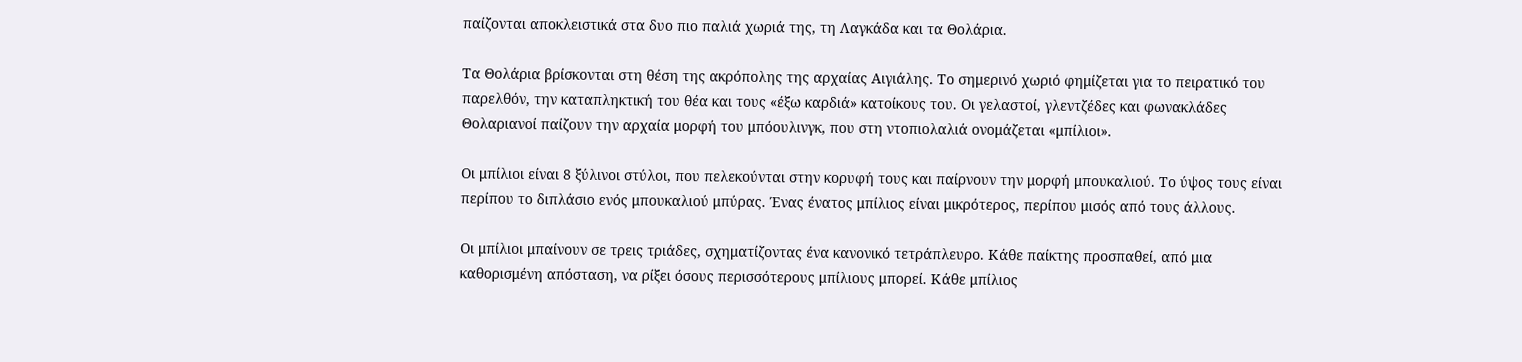παίζονται αποκλειστικά στα δυο πιο παλιά χωριά της, τη Λαγκάδα και τα Θολάρια.

Τα Θολάρια βρίσκονται στη θέση της ακρόπολης της αρχαίας Αιγιάλης. Το σημερινό χωριό φημίζεται για το πειρατικό του παρελθόν, την καταπληκτική του θέα και τους «έξω καρδιά» κατοίκους του. Οι γελαστοί, γλεντζέδες και φωνακλάδες Θολαριανοί παίζουν την αρχαία μορφή του μπόουλινγκ, που στη ντοπιολαλιά ονομάζεται «μπίλιοι».

Οι μπίλιοι είναι 8 ξύλινοι στύλοι, που πελεκούνται στην κορυφή τους και παίρνουν την μορφή μπουκαλιού. Το ύψος τους είναι περίπου το διπλάσιο ενός μπουκαλιού μπύρας. Ένας ένατος μπίλιος είναι μικρότερος, περίπου μισός από τους άλλους.

Οι μπίλιοι μπαίνουν σε τρεις τριάδες, σχηματίζοντας ένα κανονικό τετράπλευρο. Κάθε παίκτης προσπαθεί, από μια καθορισμένη απόσταση, να ρίξει όσους περισσότερους μπίλιους μπορεί. Κάθε μπίλιος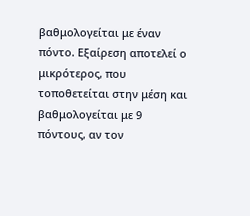βαθμολογείται με έναν πόντο. Εξαίρεση αποτελεί ο μικρότερος, που τοποθετείται στην μέση και βαθμολογείται με 9 πόντους, αν τον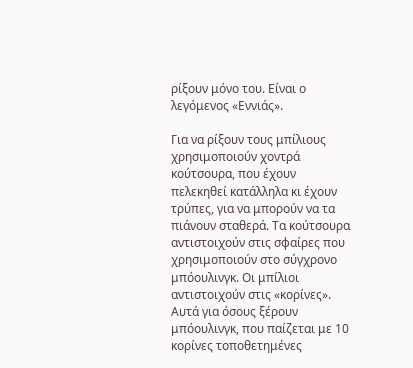ρίξουν μόνο του. Είναι ο λεγόμενος «Εννιάς».

Για να ρίξουν τους μπίλιους χρησιμοποιούν χοντρά κούτσουρα, που έχουν πελεκηθεί κατάλληλα κι έχουν τρύπες, για να μπορούν να τα πιάνουν σταθερά. Τα κούτσουρα αντιστοιχούν στις σφαίρες που χρησιμοποιούν στο σύγχρονο μπόουλινγκ. Οι μπίλιοι αντιστοιχούν στις «κορίνες». Αυτά για όσους ξέρουν μπόουλινγκ, που παίζεται με 10 κορίνες τοποθετημένες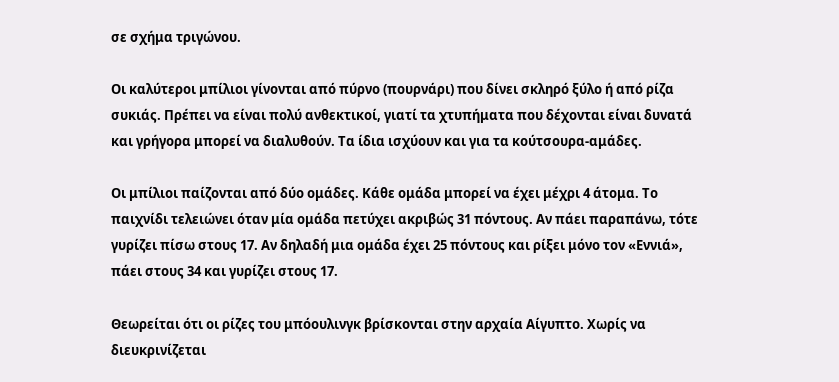σε σχήμα τριγώνου.

Οι καλύτεροι μπίλιοι γίνονται από πύρνο (πουρνάρι) που δίνει σκληρό ξύλο ή από ρίζα συκιάς. Πρέπει να είναι πολύ ανθεκτικοί, γιατί τα χτυπήματα που δέχονται είναι δυνατά και γρήγορα μπορεί να διαλυθούν. Τα ίδια ισχύουν και για τα κούτσουρα-αμάδες.

Οι μπίλιοι παίζονται από δύο ομάδες. Κάθε ομάδα μπορεί να έχει μέχρι 4 άτομα. Το παιχνίδι τελειώνει όταν μία ομάδα πετύχει ακριβώς 31 πόντους. Αν πάει παραπάνω, τότε γυρίζει πίσω στους 17. Αν δηλαδή μια ομάδα έχει 25 πόντους και ρίξει μόνο τον «Εννιά», πάει στους 34 και γυρίζει στους 17.

Θεωρείται ότι οι ρίζες του μπόουλινγκ βρίσκονται στην αρχαία Αίγυπτο. Χωρίς να διευκρινίζεται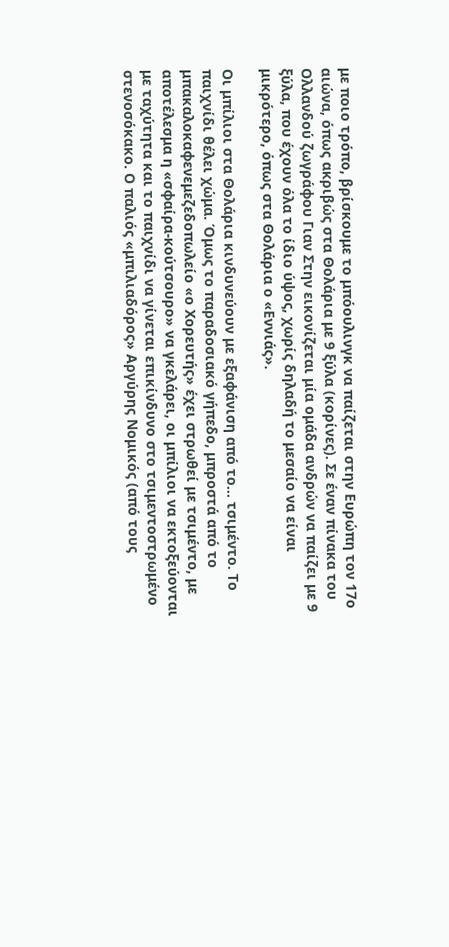με ποιο τρόπο, βρίσκουμε το μπόουλινγκ να παίζεται στην Ευρώπη τον 17ο αιώνα, όπως ακριβώς στα Θολάρια με 9 ξύλα (κορίνες). Σε έναν πίνακα του Ολλανδού ζωγράφου Γιαν Στην εικονίζεται μία ομάδα ανδρών να παίζει με 9 ξύλα, που έχουν όλα το ίδιο ύψος, χωρίς δηλαδή το μεσαίο να είναι μικρότερο, όπως στα Θολάρια ο «Εννιάς».

Οι μπίλιοι στα Θολάρια κινδυνεύουν με εξαφάνιση από το… τσιμέντο. Το παιχνίδι θέλει χώμα. Όμως το παραδοσιακό γήπεδο, μπροστά από το μπακαλοκαφενεμεζεδοπωλείο «ο Χορευτής» έχει στρωθεί με τσιμέντο, με αποτέλεσμα η «σφαίρα-κούτσουρο» να γκελάρει, οι μπίλιοι να εκτοξεύονται με ταχύτητα και το παιχνίδι να γίνεται επικίνδυνο στο τσιμεντοστρωμένο στενοσόκακο. Ο παλιός «μπιλιαδόρος» Αργύρης Νομικός (από τους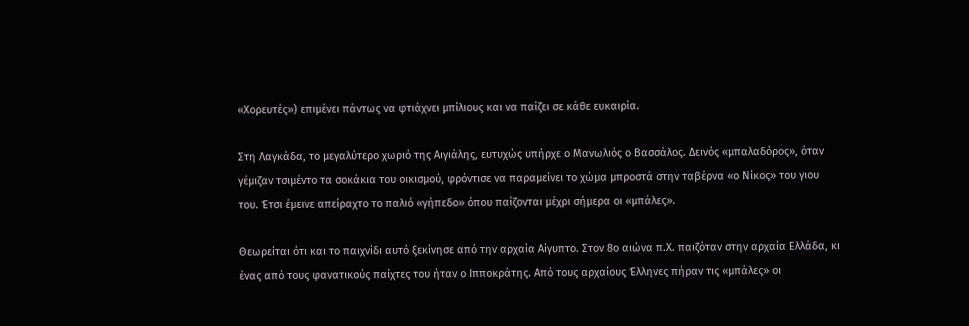«Χορευτές») επιμένει πάντως να φτιάχνει μπίλιους και να παίζει σε κάθε ευκαιρία.

Στη Λαγκάδα, το μεγαλύτερο χωριό της Αιγιάλης, ευτυχώς υπήρχε ο Μανωλιός ο Βασσάλος. Δεινός «μπαλαδόρος», όταν γέμιζαν τσιμέντο τα σοκάκια του οικισμού, φρόντισε να παραμείνει το χώμα μπροστά στην ταβέρνα «ο Νίκος» του γιου του. Έτσι έμεινε απείραχτο το παλιό «γήπεδο» όπου παίζονται μέχρι σήμερα οι «μπάλες».

Θεωρείται ότι και το παιχνίδι αυτό ξεκίνησε από την αρχαία Αίγυπτο. Στον 8ο αιώνα π.Χ. παιζόταν στην αρχαία Ελλάδα, κι ένας από τους φανατικούς παίχτες του ήταν ο Ιπποκράτης. Από τους αρχαίους Έλληνες πήραν τις «μπάλες» οι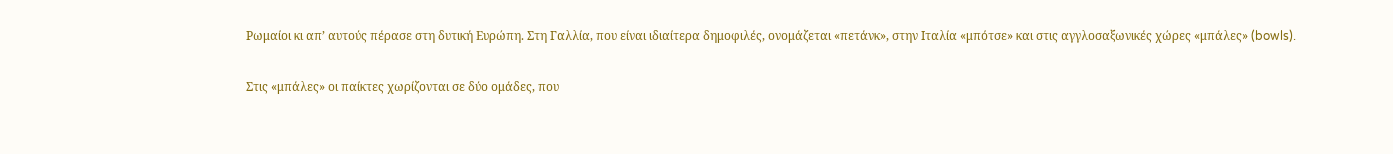Ρωμαίοι κι απ’ αυτούς πέρασε στη δυτική Ευρώπη. Στη Γαλλία, που είναι ιδιαίτερα δημοφιλές, ονομάζεται «πετάνκ», στην Ιταλία «μπότσε» και στις αγγλοσαξωνικές χώρες «μπάλες» (bowls).

Στις «μπάλες» οι παίκτες χωρίζονται σε δύο ομάδες, που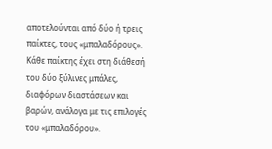αποτελούνται από δύο ή τρεις παίκτες, τους «μπαλαδόρους». Κάθε παίκτης έχει στη διάθεσή του δύο ξύλινες μπάλες, διαφόρων διαστάσεων και βαρών, ανάλογα με τις επιλογές του «μπαλαδόρου».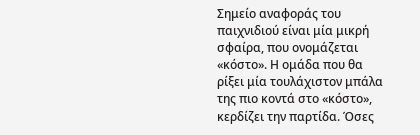Σημείο αναφοράς του παιχνιδιού είναι μία μικρή σφαίρα, που ονομάζεται «κόστο». Η ομάδα που θα ρίξει μία τουλάχιστον μπάλα της πιο κοντά στο «κόστο», κερδίζει την παρτίδα. Όσες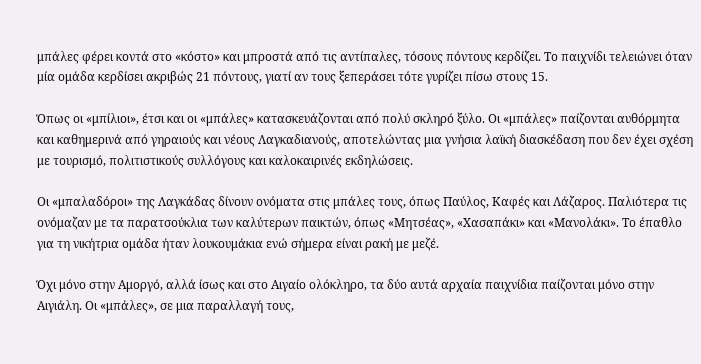μπάλες φέρει κοντά στο «κόστο» και μπροστά από τις αντίπαλες, τόσους πόντους κερδίζει. Το παιχνίδι τελειώνει όταν μία ομάδα κερδίσει ακριβώς 21 πόντους, γιατί αν τους ξεπεράσει τότε γυρίζει πίσω στους 15.

Όπως οι «μπίλιοι», έτσι και οι «μπάλες» κατασκευάζονται από πολύ σκληρό ξύλο. Οι «μπάλες» παίζονται αυθόρμητα και καθημερινά από γηραιούς και νέους Λαγκαδιανούς, αποτελώντας μια γνήσια λαϊκή διασκέδαση που δεν έχει σχέση με τουρισμό, πολιτιστικούς συλλόγους και καλοκαιρινές εκδηλώσεις.

Οι «μπαλαδόροι» της Λαγκάδας δίνουν ονόματα στις μπάλες τους, όπως Παύλος, Καφές και Λάζαρος. Παλιότερα τις ονόμαζαν με τα παρατσούκλια των καλύτερων παικτών, όπως «Μητσέας», «Χασαπάκι» και «Μανολάκι». Το έπαθλο για τη νικήτρια ομάδα ήταν λουκουμάκια ενώ σήμερα είναι ρακή με μεζέ.

Όχι μόνο στην Αμοργό, αλλά ίσως και στο Αιγαίο ολόκληρο, τα δύο αυτά αρχαία παιχνίδια παίζονται μόνο στην Αιγιάλη. Οι «μπάλες», σε μια παραλλαγή τους,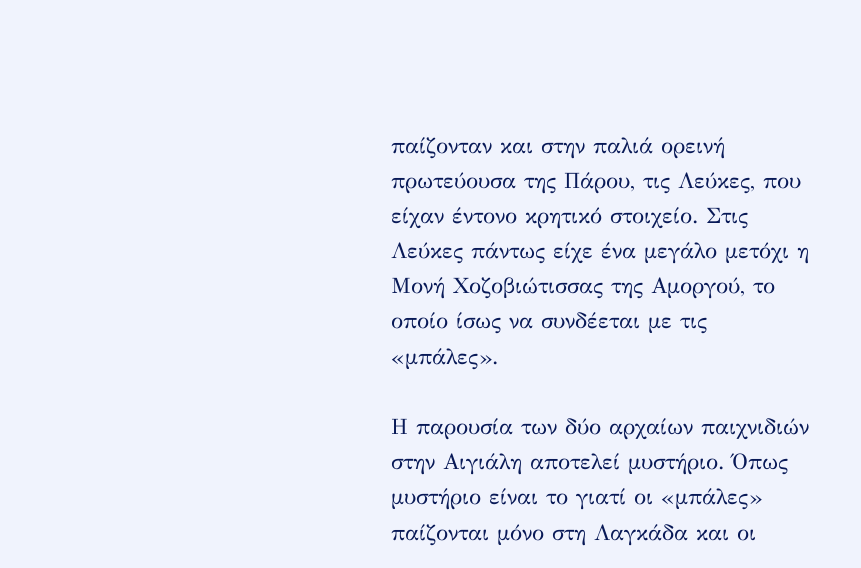παίζονταν και στην παλιά ορεινή πρωτεύουσα της Πάρου, τις Λεύκες, που είχαν έντονο κρητικό στοιχείο. Στις Λεύκες πάντως είχε ένα μεγάλο μετόχι η Μονή Χοζοβιώτισσας της Αμοργού, το οποίο ίσως να συνδέεται με τις «μπάλες».

Η παρουσία των δύο αρχαίων παιχνιδιών στην Αιγιάλη αποτελεί μυστήριο. Όπως μυστήριο είναι το γιατί οι «μπάλες» παίζονται μόνο στη Λαγκάδα και οι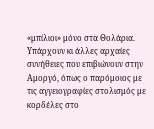«μπίλιοι» μόνο στα Θολάρια.
Υπάρχουν κι άλλες αρχαίες συνήθειες που επιβιώνουν στην Αμοργό, όπως ο παρόμοιος με τις αγγειογραφίες στολισμός με κορδέλες στο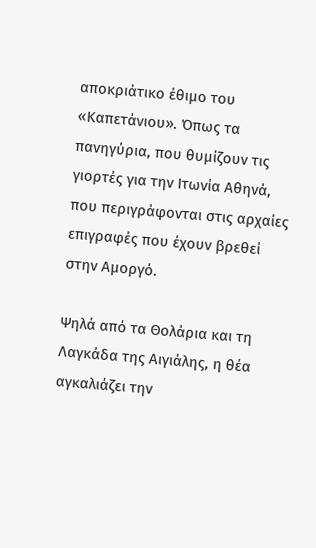αποκριάτικο έθιμο του «Καπετάνιου». Όπως τα πανηγύρια, που θυμίζουν τις γιορτές για την Ιτωνία Αθηνά, που περιγράφονται στις αρχαίες επιγραφές που έχουν βρεθεί στην Αμοργό.

Ψηλά από τα Θολάρια και τη Λαγκάδα της Αιγιάλης, η θέα αγκαλιάζει την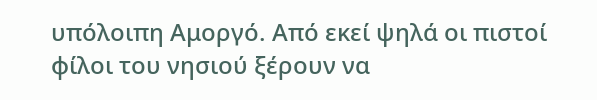υπόλοιπη Αμοργό. Από εκεί ψηλά οι πιστοί φίλοι του νησιού ξέρουν να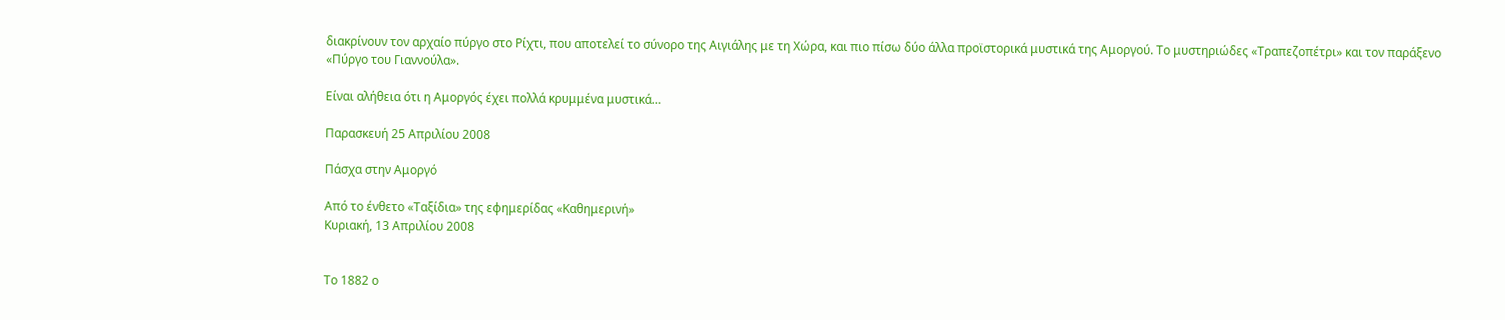διακρίνουν τον αρχαίο πύργο στο Ρίχτι, που αποτελεί το σύνορο της Αιγιάλης με τη Χώρα, και πιο πίσω δύο άλλα προϊστορικά μυστικά της Αμοργού. Το μυστηριώδες «Τραπεζοπέτρι» και τον παράξενο «Πύργο του Γιαννούλα».

Είναι αλήθεια ότι η Αμοργός έχει πολλά κρυμμένα μυστικά…

Παρασκευή 25 Απριλίου 2008

Πάσχα στην Αμοργό

Από το ένθετο «Ταξίδια» της εφημερίδας «Καθημερινή»
Κυριακή, 13 Απριλίου 2008


Το 1882 ο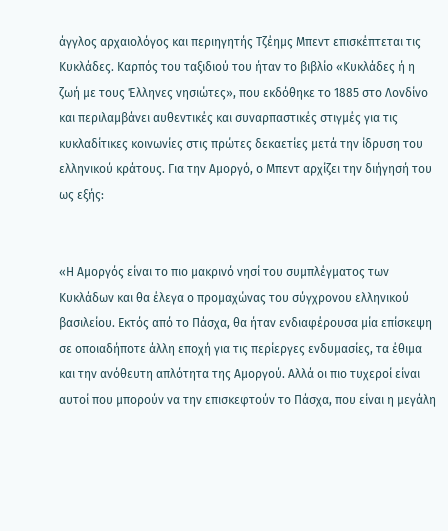άγγλος αρχαιολόγος και περιηγητής Τζέημς Μπεντ επισκέπτεται τις Κυκλάδες. Καρπός του ταξιδιού του ήταν το βιβλίο «Κυκλάδες ή η ζωή με τους Έλληνες νησιώτες», που εκδόθηκε το 1885 στο Λονδίνο και περιλαμβάνει αυθεντικές και συναρπαστικές στιγμές για τις κυκλαδίτικες κοινωνίες στις πρώτες δεκαετίες μετά την ίδρυση του ελληνικού κράτους. Για την Αμοργό, ο Μπεντ αρχίζει την διήγησή του ως εξής:


«Η Αμοργός είναι το πιο μακρινό νησί του συμπλέγματος των Κυκλάδων και θα έλεγα ο προμαχώνας του σύγχρονου ελληνικού βασιλείου. Εκτός από το Πάσχα, θα ήταν ενδιαφέρουσα μία επίσκεψη σε οποιαδήποτε άλλη εποχή για τις περίεργες ενδυμασίες, τα έθιμα και την ανόθευτη απλότητα της Αμοργού. Αλλά οι πιο τυχεροί είναι αυτοί που μπορούν να την επισκεφτούν το Πάσχα, που είναι η μεγάλη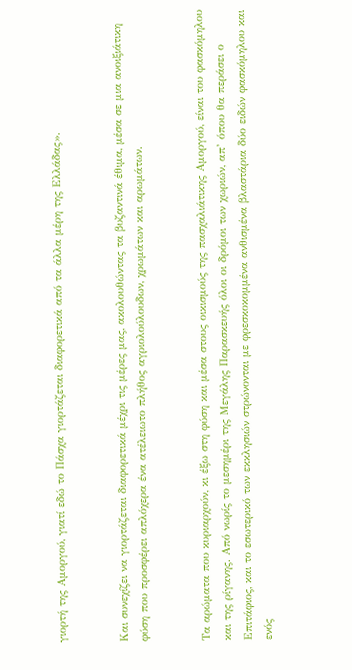γιορτή της Αμοργού, γιατί εδώ το Πάσχα γιορτάζεται διαφορετικά από τα άλλα μέρη της Ελλάδας».


Και συνεχίζει να γιορτάζεται διαφορετικά μέχρι τις μέρες μας, ακολουθώντας τα βυζαντινά έθιμα, μέσα σε μια ανοιξιάτικη φύση που προσφέρει απλόχερα ένα ατέλειωτο πλήθος αγριολούλουδων, χρωμάτων και αρωμάτων.


Τα αρώματα που κυριαρχούν, κι έξω στη φύση και μέσα στους οικισμούς της πασχαλιάτικης Αμοργού, είναι του φασκόμηλου και της ρίγανης. Από νωρίς το μεσημέρι της Μεγάλης Παρασκευής όλοι οι δρόμοι των χωριών, απ’ όπου θα περάσει ο Επιτάφιος, και το εσωτερικό των εκκλησιών στρώνονται με φρεσκοκομμένα ανθισμένα βλαστάρια δύο ειδών φασκόμηλου και ενός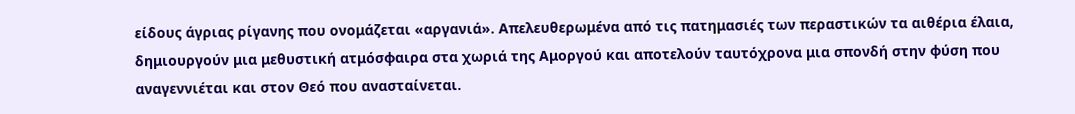είδους άγριας ρίγανης που ονομάζεται «αργανιά». Απελευθερωμένα από τις πατημασιές των περαστικών τα αιθέρια έλαια, δημιουργούν μια μεθυστική ατμόσφαιρα στα χωριά της Αμοργού και αποτελούν ταυτόχρονα μια σπονδή στην φύση που αναγεννιέται και στον Θεό που ανασταίνεται.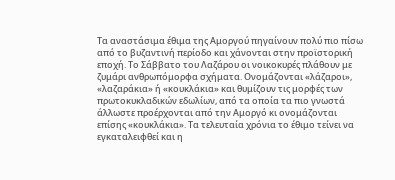Τα αναστάσιμα έθιμα της Αμοργού πηγαίνουν πολύ πιο πίσω από το βυζαντινή περίοδο και χάνονται στην προϊστορική εποχή. Το Σάββατο του Λαζάρου οι νοικοκυρές πλάθουν με ζυμάρι ανθρωπόμορφα σχήματα. Ονομάζονται «λάζαροι», «λαζαράκια» ή «κουκλάκια» και θυμίζουν τις μορφές των πρωτοκυκλαδικών εδωλίων, από τα οποία τα πιο γνωστά άλλωστε προέρχονται από την Αμοργό κι ονομάζονται επίσης «κουκλάκια». Τα τελευταία χρόνια το έθιμο τείνει να εγκαταλειφθεί και η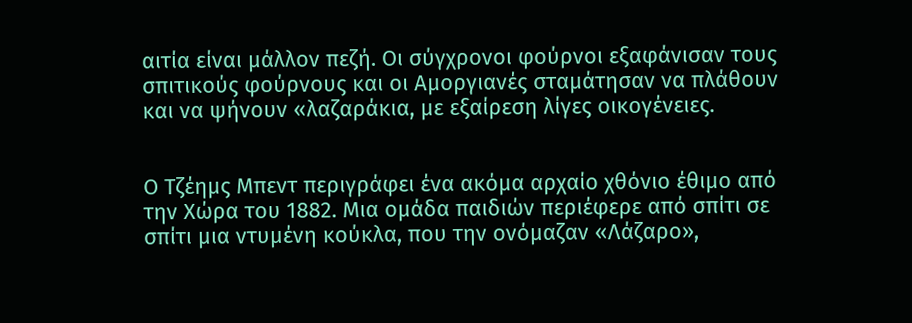αιτία είναι μάλλον πεζή. Οι σύγχρονοι φούρνοι εξαφάνισαν τους σπιτικούς φούρνους και οι Αμοργιανές σταμάτησαν να πλάθουν και να ψήνουν «λαζαράκια, με εξαίρεση λίγες οικογένειες.


Ο Τζέημς Μπεντ περιγράφει ένα ακόμα αρχαίο χθόνιο έθιμο από την Χώρα του 1882. Μια ομάδα παιδιών περιέφερε από σπίτι σε σπίτι μια ντυμένη κούκλα, που την ονόμαζαν «Λάζαρο»,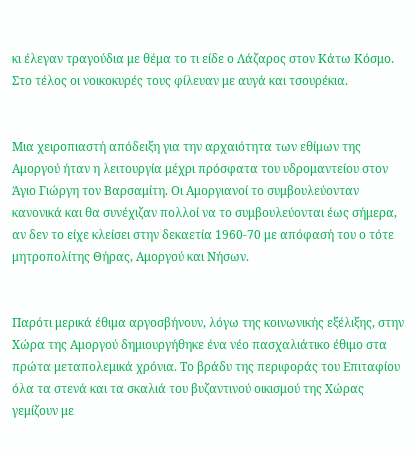κι έλεγαν τραγούδια με θέμα το τι είδε ο Λάζαρος στον Κάτω Κόσμο. Στο τέλος οι νοικοκυρές τους φίλευαν με αυγά και τσουρέκια.


Μια χειροπιαστή απόδειξη για την αρχαιότητα των εθίμων της Αμοργού ήταν η λειτουργία μέχρι πρόσφατα του υδρομαντείου στον Άγιο Γιώργη τον Βαρσαμίτη. Οι Αμοργιανοί το συμβουλεύονταν κανονικά και θα συνέχιζαν πολλοί να το συμβουλεύονται έως σήμερα, αν δεν το είχε κλείσει στην δεκαετία 1960-70 με απόφασή του ο τότε μητροπολίτης Θήρας, Αμοργού και Νήσων.


Παρότι μερικά έθιμα αργοσβήνουν, λόγω της κοινωνικής εξέλιξης, στην Χώρα της Αμοργού δημιουργήθηκε ένα νέο πασχαλιάτικο έθιμο στα πρώτα μεταπολεμικά χρόνια. Το βράδυ της περιφοράς του Επιταφίου όλα τα στενά και τα σκαλιά του βυζαντινού οικισμού της Χώρας γεμίζουν με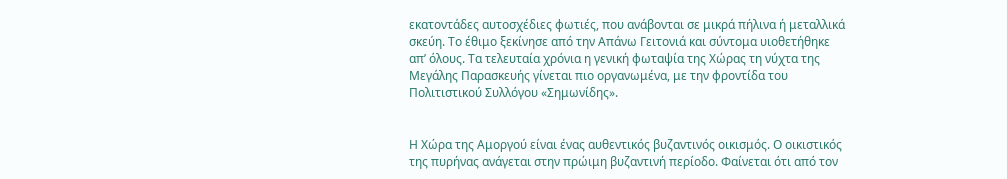εκατοντάδες αυτοσχέδιες φωτιές, που ανάβονται σε μικρά πήλινα ή μεταλλικά σκεύη. Το έθιμο ξεκίνησε από την Απάνω Γειτονιά και σύντομα υιοθετήθηκε απ’ όλους. Τα τελευταία χρόνια η γενική φωταψία της Χώρας τη νύχτα της Μεγάλης Παρασκευής γίνεται πιο οργανωμένα, με την φροντίδα του Πολιτιστικού Συλλόγου «Σημωνίδης».


Η Χώρα της Αμοργού είναι ένας αυθεντικός βυζαντινός οικισμός. Ο οικιστικός της πυρήνας ανάγεται στην πρώιμη βυζαντινή περίοδο. Φαίνεται ότι από τον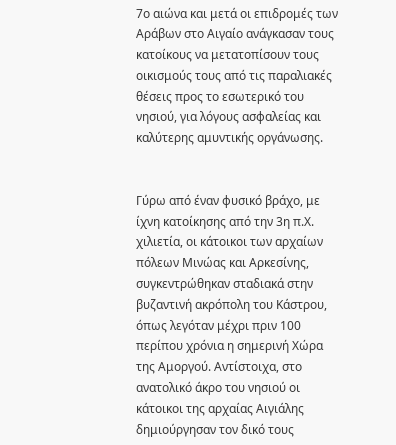7ο αιώνα και μετά οι επιδρομές των Αράβων στο Αιγαίο ανάγκασαν τους κατοίκους να μετατοπίσουν τους οικισμούς τους από τις παραλιακές θέσεις προς το εσωτερικό του νησιού, για λόγους ασφαλείας και καλύτερης αμυντικής οργάνωσης.


Γύρω από έναν φυσικό βράχο, με ίχνη κατοίκησης από την 3η π.Χ. χιλιετία, οι κάτοικοι των αρχαίων πόλεων Μινώας και Αρκεσίνης, συγκεντρώθηκαν σταδιακά στην βυζαντινή ακρόπολη του Κάστρου, όπως λεγόταν μέχρι πριν 100 περίπου χρόνια η σημερινή Χώρα της Αμοργού. Αντίστοιχα, στο ανατολικό άκρο του νησιού οι κάτοικοι της αρχαίας Αιγιάλης δημιούργησαν τον δικό τους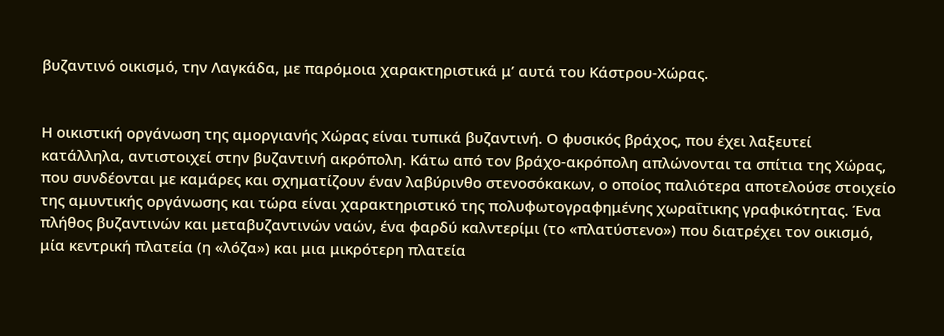βυζαντινό οικισμό, την Λαγκάδα, με παρόμοια χαρακτηριστικά μ’ αυτά του Κάστρου-Χώρας.


Η οικιστική οργάνωση της αμοργιανής Χώρας είναι τυπικά βυζαντινή. Ο φυσικός βράχος, που έχει λαξευτεί κατάλληλα, αντιστοιχεί στην βυζαντινή ακρόπολη. Κάτω από τον βράχο-ακρόπολη απλώνονται τα σπίτια της Χώρας, που συνδέονται με καμάρες και σχηματίζουν έναν λαβύρινθο στενοσόκακων, ο οποίος παλιότερα αποτελούσε στοιχείο της αμυντικής οργάνωσης και τώρα είναι χαρακτηριστικό της πολυφωτογραφημένης χωραΐτικης γραφικότητας. Ένα πλήθος βυζαντινών και μεταβυζαντινών ναών, ένα φαρδύ καλντερίμι (το «πλατύστενο») που διατρέχει τον οικισμό, μία κεντρική πλατεία (η «λόζα») και μια μικρότερη πλατεία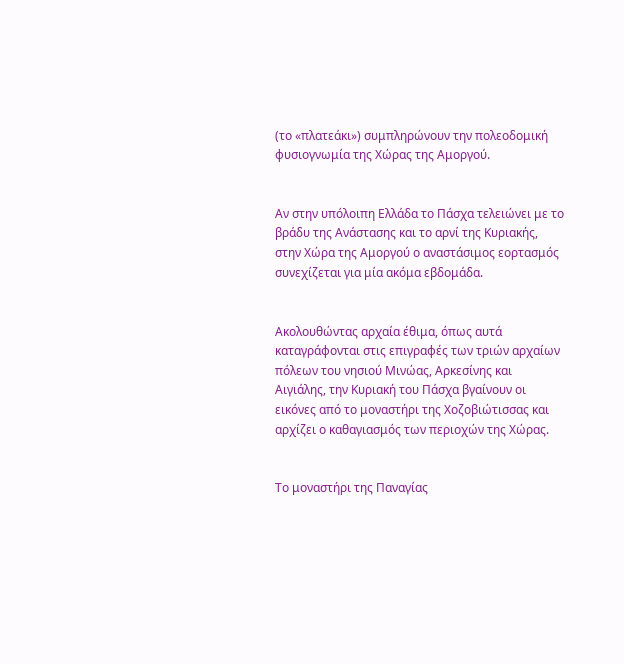(το «πλατεάκι») συμπληρώνουν την πολεοδομική φυσιογνωμία της Χώρας της Αμοργού.


Αν στην υπόλοιπη Ελλάδα το Πάσχα τελειώνει με το βράδυ της Ανάστασης και το αρνί της Κυριακής, στην Χώρα της Αμοργού ο αναστάσιμος εορτασμός συνεχίζεται για μία ακόμα εβδομάδα.


Ακολουθώντας αρχαία έθιμα, όπως αυτά καταγράφονται στις επιγραφές των τριών αρχαίων πόλεων του νησιού Μινώας, Αρκεσίνης και Αιγιάλης, την Κυριακή του Πάσχα βγαίνουν οι εικόνες από το μοναστήρι της Χοζοβιώτισσας και αρχίζει ο καθαγιασμός των περιοχών της Χώρας.


Το μοναστήρι της Παναγίας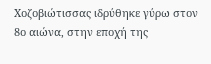Χοζοβιώτισσας ιδρύθηκε γύρω στον 8ο αιώνα, στην εποχή της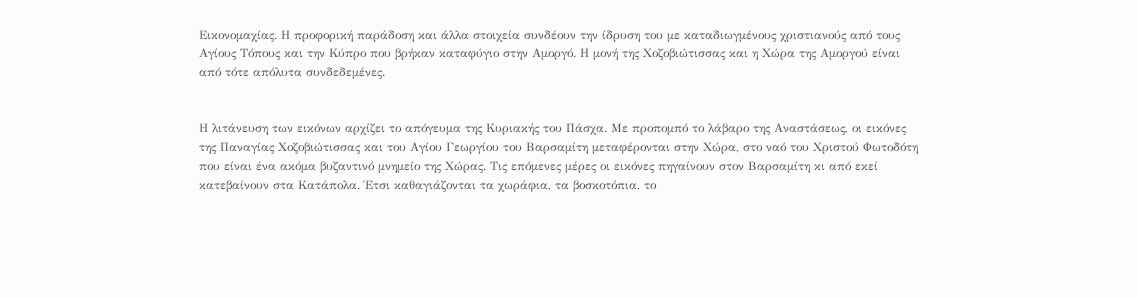Εικονομαχίας. Η προφορική παράδοση και άλλα στοιχεία συνδέουν την ίδρυση του με καταδιωγμένους χριστιανούς από τους Αγίους Τόπους και την Κύπρο που βρήκαν καταφύγιο στην Αμοργό. Η μονή της Χοζοβιώτισσας και η Χώρα της Αμοργού είναι από τότε απόλυτα συνδεδεμένες.


Η λιτάνευση των εικόνων αρχίζει το απόγευμα της Κυριακής του Πάσχα. Με προπομπό το λάβαρο της Αναστάσεως, οι εικόνες της Παναγίας Χοζοβιώτισσας και του Αγίου Γεωργίου του Βαρσαμίτη μεταφέρονται στην Χώρα, στο ναό του Χριστού Φωτοδότη που είναι ένα ακόμα βυζαντινό μνημείο της Χώρας. Τις επόμενες μέρες οι εικόνες πηγαίνουν στον Βαρσαμίτη κι από εκεί κατεβαίνουν στα Κατάπολα. Έτσι καθαγιάζονται τα χωράφια, τα βοσκοτόπια, το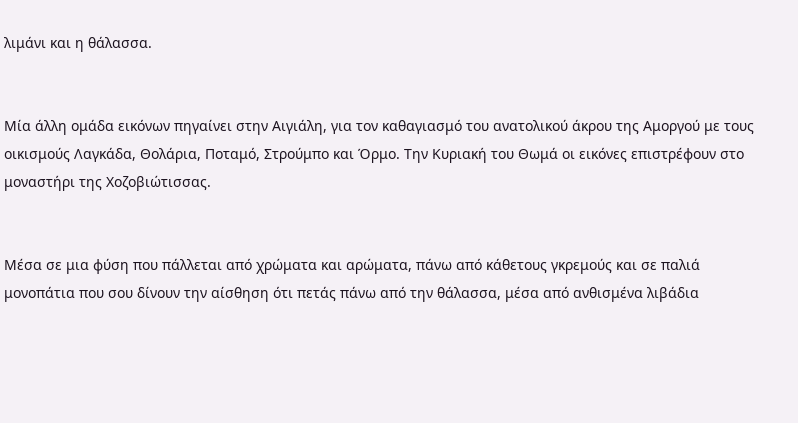λιμάνι και η θάλασσα.


Μία άλλη ομάδα εικόνων πηγαίνει στην Αιγιάλη, για τον καθαγιασμό του ανατολικού άκρου της Αμοργού με τους οικισμούς Λαγκάδα, Θολάρια, Ποταμό, Στρούμπο και Όρμο. Την Κυριακή του Θωμά οι εικόνες επιστρέφουν στο μοναστήρι της Χοζοβιώτισσας.


Μέσα σε μια φύση που πάλλεται από χρώματα και αρώματα, πάνω από κάθετους γκρεμούς και σε παλιά μονοπάτια που σου δίνουν την αίσθηση ότι πετάς πάνω από την θάλασσα, μέσα από ανθισμένα λιβάδια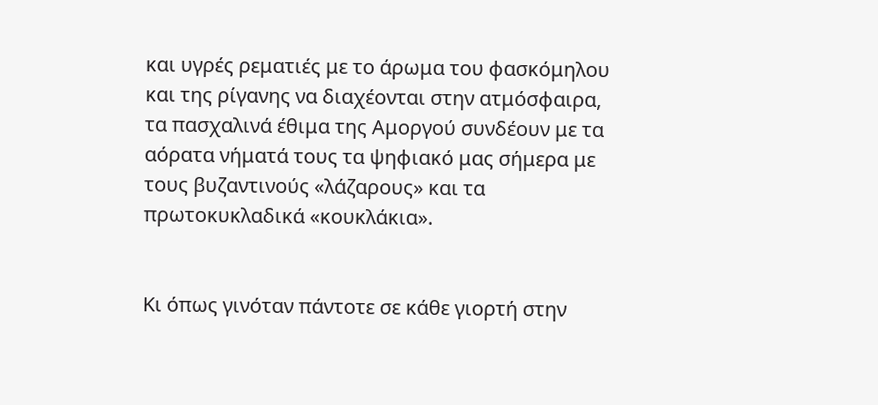και υγρές ρεματιές με το άρωμα του φασκόμηλου και της ρίγανης να διαχέονται στην ατμόσφαιρα, τα πασχαλινά έθιμα της Αμοργού συνδέουν με τα αόρατα νήματά τους τα ψηφιακό μας σήμερα με τους βυζαντινούς «λάζαρους» και τα πρωτοκυκλαδικά «κουκλάκια».


Κι όπως γινόταν πάντοτε σε κάθε γιορτή στην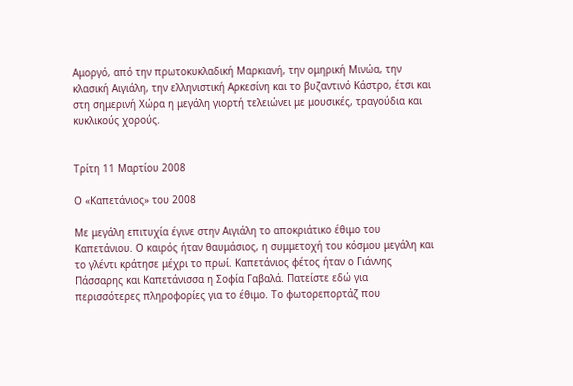Αμοργό, από την πρωτοκυκλαδική Μαρκιανή, την ομηρική Μινώα, την κλασική Αιγιάλη, την ελληνιστική Αρκεσίνη και το βυζαντινό Κάστρο, έτσι και στη σημερινή Χώρα η μεγάλη γιορτή τελειώνει με μουσικές, τραγούδια και κυκλικούς χορούς.


Τρίτη 11 Μαρτίου 2008

Ο «Καπετάνιος» του 2008

Με μεγάλη επιτυχία έγινε στην Αιγιάλη το αποκριάτικο έθιμο του Καπετάνιου. Ο καιρός ήταν θαυμάσιος, η συμμετοχή του κόσμου μεγάλη και το γλέντι κράτησε μέχρι το πρωί. Καπετάνιος φέτος ήταν ο Γιάννης Πάσσαρης και Καπετάνισσα η Σοφία Γαβαλά. Πατείστε εδώ για περισσότερες πληροφορίες για το έθιμο. Το φωτορεπορτάζ που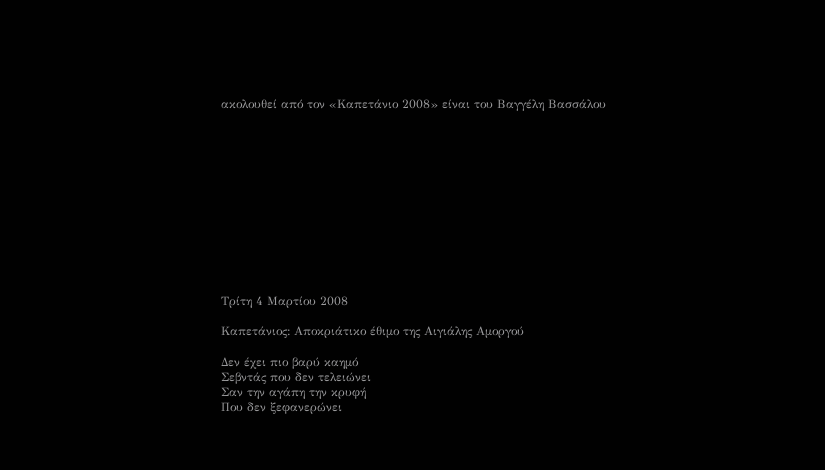ακολουθεί από τον «Καπετάνιο 2008» είναι του Βαγγέλη Βασσάλου












Τρίτη 4 Μαρτίου 2008

Καπετάνιος: Αποκριάτικο έθιμο της Αιγιάλης Αμοργού

Δεν έχει πιο βαρύ καημό
Σεβντάς που δεν τελειώνει
Σαν την αγάπη την κρυφή
Που δεν ξεφανερώνει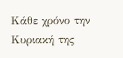Κάθε χρόνο την Κυριακή της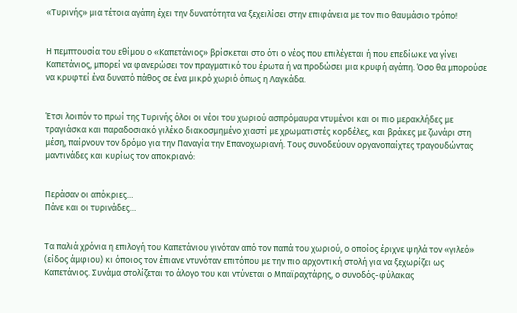«Τυρινής» μια τέτοια αγάπη έχει την δυνατότητα να ξεχειλίσει στην επιφάνεια με τον πιο θαυμάσιο τρόπο!


Η πεμπτουσία του εθίμου ο «Καπετάνιος» βρίσκεται στο ότι ο νέος που επιλέγεται ή που επεδίωκε να γίνει Καπετάνιος, μπορεί να φανερώσει τον πραγματικό του έρωτα ή να προδώσει μια κρυφή αγάπη. Όσο θα μπορούσε να κρυφτεί ένα δυνατό πάθος σε ένα μικρό χωριό όπως η Λαγκάδα.


Έτσι λοιπόν το πρωί της Τυρινής όλοι οι νέοι του χωριού ασπρόμαυρα ντυμένοι και οι πιο μερακλήδες με τραγιάσκα και παραδοσιακό γιλέκο διακοσμημένο χιαστί με χρωματιστές κορδέλες, και βράκες με ζωνάρι στη μέση, παίρνουν τον δρόμο για την Παναγία την Επανοχωριανή. Τους συνοδεύουν οργανοπαίχτες τραγουδώντας μαντινάδες και κυρίως τον αποκριανό:


Περάσαν οι απόκριες…
Πάνε και οι τυρινάδες…


Τα παλιά χρόνια η επιλογή του Καπετάνιου γινόταν από τον παπά του χωριού, ο οποίος έριχνε ψηλά τον «γιλεό» (είδος άμφιου) κι όποιος τον έπιανε ντυνόταν επιτόπου με την πιο αρχοντική στολή για να ξεχωρίζει ως Καπετάνιος. Συνάμα στολίζεται το άλογο του και ντύνεται ο Μπαϊραχτάρης, ο συνοδός-φύλακας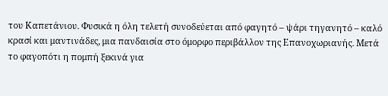του Καπετάνιου. Φυσικά η όλη τελετή συνοδεύεται από φαγητό – ψάρι τηγανητό – καλό κρασί και μαντινάδες, μια πανδαισία στο όμορφο περιβάλλον της Επανοχωριανής. Μετά το φαγοπότι η πομπή ξεκινά για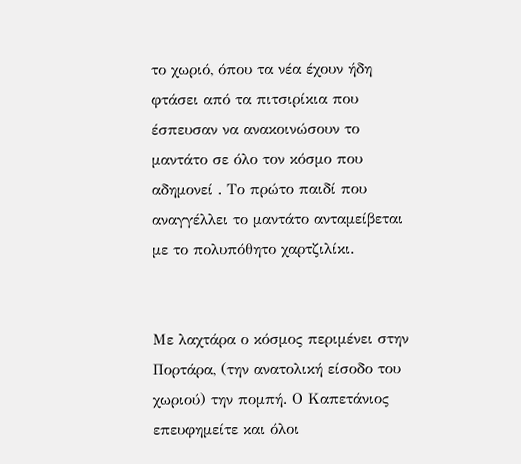το χωριό, όπου τα νέα έχουν ήδη φτάσει από τα πιτσιρίκια που έσπευσαν να ανακοινώσουν το μαντάτο σε όλο τον κόσμο που αδημονεί . Το πρώτο παιδί που αναγγέλλει το μαντάτο ανταμείβεται με το πολυπόθητο χαρτζιλίκι.


Με λαχτάρα ο κόσμος περιμένει στην Πορτάρα, (την ανατολική είσοδο του χωριού) την πομπή. Ο Καπετάνιος επευφημείτε και όλοι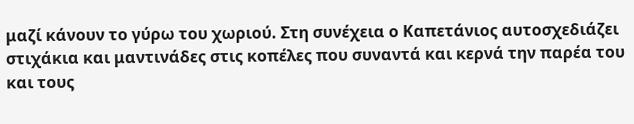μαζί κάνουν το γύρω του χωριού. Στη συνέχεια ο Καπετάνιος αυτοσχεδιάζει στιχάκια και μαντινάδες στις κοπέλες που συναντά και κερνά την παρέα του και τους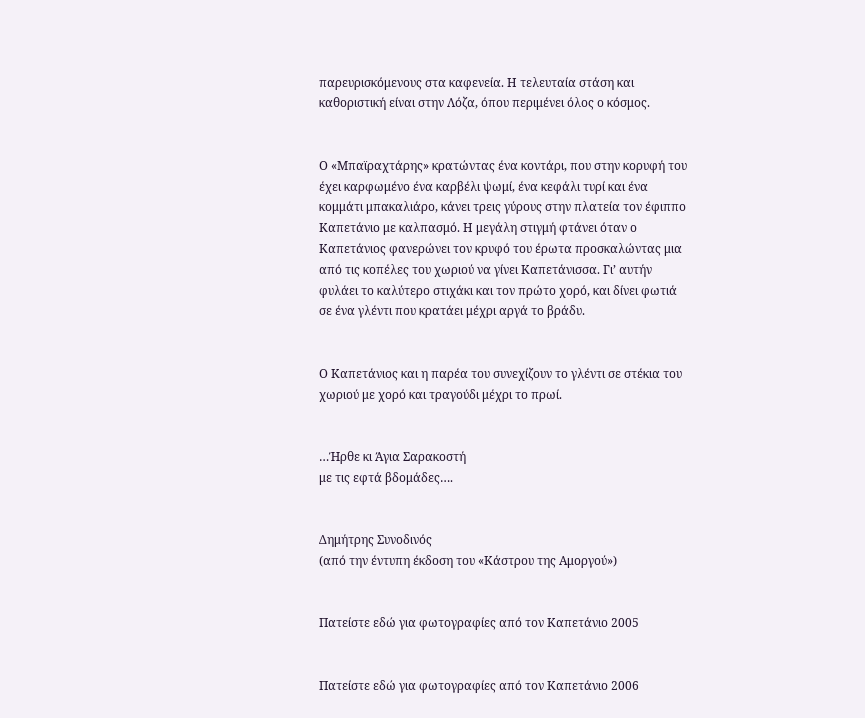παρευρισκόμενους στα καφενεία. Η τελευταία στάση και καθοριστική είναι στην Λόζα, όπου περιμένει όλος ο κόσμος.


Ο «Μπαϊραχτάρης» κρατώντας ένα κοντάρι, που στην κορυφή του έχει καρφωμένο ένα καρβέλι ψωμί, ένα κεφάλι τυρί και ένα κομμάτι μπακαλιάρο, κάνει τρεις γύρους στην πλατεία τον έφιππο Καπετάνιο με καλπασμό. Η μεγάλη στιγμή φτάνει όταν ο Καπετάνιος φανερώνει τον κρυφό του έρωτα προσκαλώντας μια από τις κοπέλες του χωριού να γίνει Καπετάνισσα. Γι’ αυτήν φυλάει το καλύτερο στιχάκι και τον πρώτο χορό, και δίνει φωτιά σε ένα γλέντι που κρατάει μέχρι αργά το βράδυ.


Ο Καπετάνιος και η παρέα του συνεχίζουν το γλέντι σε στέκια του χωριού με χορό και τραγούδι μέχρι το πρωί.


…Ήρθε κι Άγια Σαρακοστή
με τις εφτά βδομάδες….


Δημήτρης Συνοδινός
(από την έντυπη έκδοση του «Κάστρου της Αμοργού»)


Πατείστε εδώ για φωτογραφίες από τον Καπετάνιο 2005


Πατείστε εδώ για φωτογραφίες από τον Καπετάνιο 2006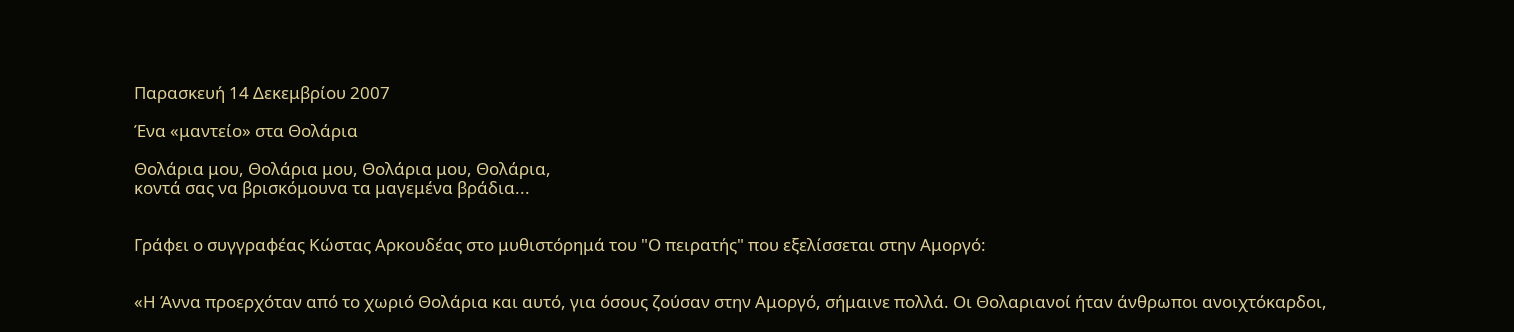Παρασκευή 14 Δεκεμβρίου 2007

Ένα «μαντείο» στα Θολάρια

Θολάρια μου, Θολάρια μου, Θολάρια μου, Θολάρια,
κοντά σας να βρισκόμουνα τα μαγεμένα βράδια...


Γράφει ο συγγραφέας Κώστας Αρκουδέας στο μυθιστόρημά του "Ο πειρατής" που εξελίσσεται στην Αμοργό:


«Η Άννα προερχόταν από το χωριό Θολάρια και αυτό, για όσους ζούσαν στην Αμοργό, σήμαινε πολλά. Οι Θολαριανοί ήταν άνθρωποι ανοιχτόκαρδοι,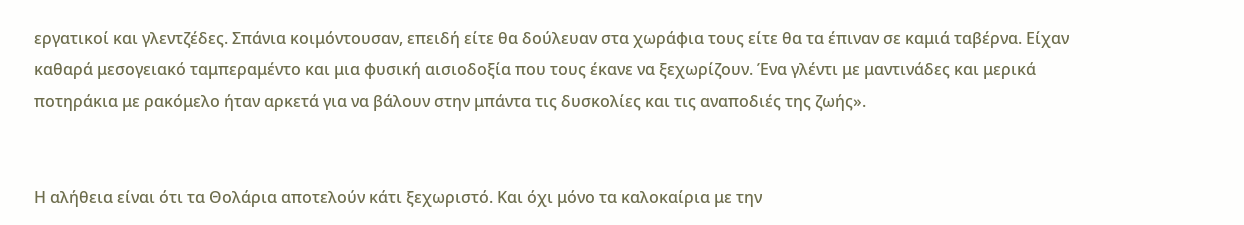εργατικοί και γλεντζέδες. Σπάνια κοιμόντουσαν, επειδή είτε θα δούλευαν στα χωράφια τους είτε θα τα έπιναν σε καμιά ταβέρνα. Είχαν καθαρά μεσογειακό ταμπεραμέντο και μια φυσική αισιοδοξία που τους έκανε να ξεχωρίζουν. Ένα γλέντι με μαντινάδες και μερικά ποτηράκια με ρακόμελο ήταν αρκετά για να βάλουν στην μπάντα τις δυσκολίες και τις αναποδιές της ζωής».


Η αλήθεια είναι ότι τα Θολάρια αποτελούν κάτι ξεχωριστό. Και όχι μόνο τα καλοκαίρια με την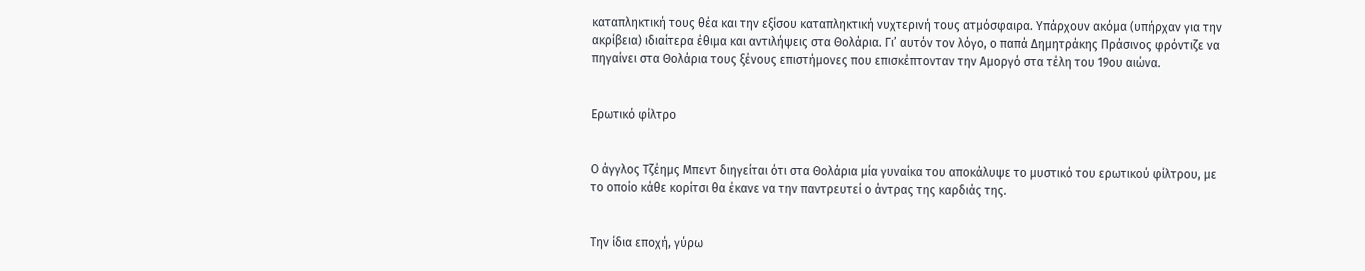καταπληκτική τους θέα και την εξίσου καταπληκτική νυχτερινή τους ατμόσφαιρα. Υπάρχουν ακόμα (υπήρχαν για την ακρίβεια) ιδιαίτερα έθιμα και αντιλήψεις στα Θολάρια. Γι’ αυτόν τον λόγο, ο παπά Δημητράκης Πράσινος φρόντιζε να πηγαίνει στα Θολάρια τους ξένους επιστήμονες που επισκέπτονταν την Αμοργό στα τέλη του 19ου αιώνα.


Ερωτικό φίλτρο


Ο άγγλος Τζέημς Μπεντ διηγείται ότι στα Θολάρια μία γυναίκα του αποκάλυψε το μυστικό του ερωτικού φίλτρου, με το οποίο κάθε κορίτσι θα έκανε να την παντρευτεί ο άντρας της καρδιάς της.


Την ίδια εποχή, γύρω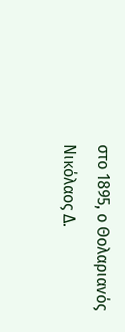στο 1895, ο Θολαριανός Νικόλαος Δ.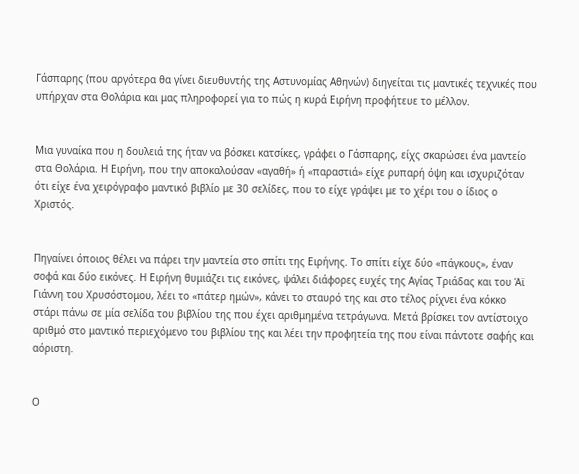Γάσπαρης (που αργότερα θα γίνει διευθυντής της Αστυνομίας Αθηνών) διηγείται τις μαντικές τεχνικές που υπήρχαν στα Θολάρια και μας πληροφορεί για το πώς η κυρά Ειρήνη προφήτευε το μέλλον.


Μια γυναίκα που η δουλειά της ήταν να βόσκει κατσίκες, γράφει ο Γάσπαρης, είχς σκαρώσει ένα μαντείο στα Θολάρια. Η Ειρήνη, που την αποκαλούσαν «αγαθή» ή «παραστιά» είχε ρυπαρή όψη και ισχυριζόταν ότι είχε ένα χειρόγραφο μαντικό βιβλίο με 30 σελίδες, που το είχε γράψει με το χέρι του ο ίδιος ο Χριστός.


Πηγαίνει όποιος θέλει να πάρει την μαντεία στο σπίτι της Ειρήνης. Το σπίτι είχε δύο «πάγκους», έναν σοφά και δύο εικόνες. Η Ειρήνη θυμιάζει τις εικόνες, ψάλει διάφορες ευχές της Αγίας Τριάδας και του Άϊ Γιάννη του Χρυσόστομου, λέει το «πάτερ ημών», κάνει το σταυρό της και στο τέλος ρίχνει ένα κόκκο στάρι πάνω σε μία σελίδα του βιβλίου της που έχει αριθμημένα τετράγωνα. Μετά βρίσκει τον αντίστοιχο αριθμό στο μαντικό περιεχόμενο του βιβλίου της και λέει την προφητεία της που είναι πάντοτε σαφής και αόριστη.


Ο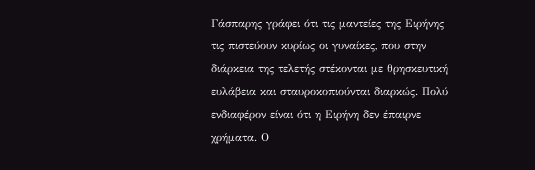Γάσπαρης γράφει ότι τις μαντείες της Ειρήνης τις πιστεύουν κυρίως οι γυναίκες, που στην διάρκεια της τελετής στέκονται με θρησκευτική ευλάβεια και σταυροκοπιούνται διαρκώς. Πολύ ενδιαφέρον είναι ότι η Ειρήνη δεν έπαιρνε χρήματα. Ο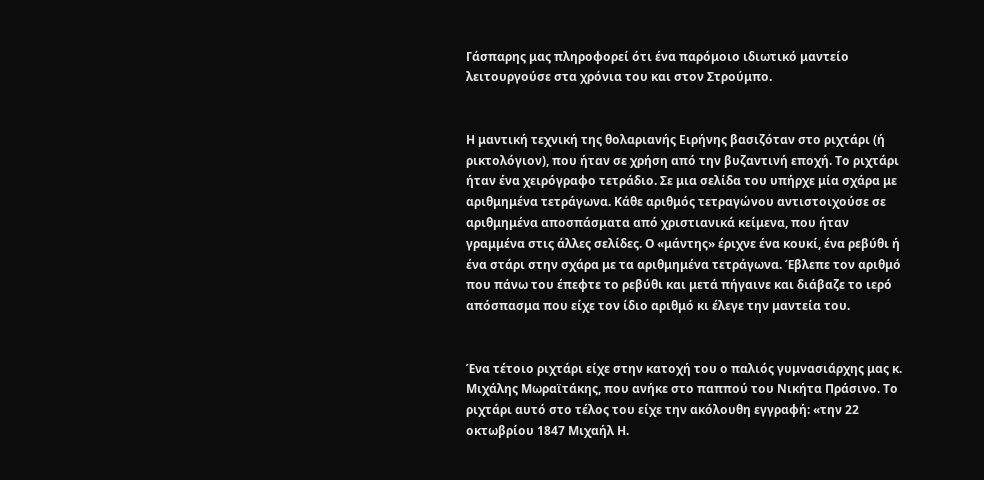Γάσπαρης μας πληροφορεί ότι ένα παρόμοιο ιδιωτικό μαντείο λειτουργούσε στα χρόνια του και στον Στρούμπο.


Η μαντική τεχνική της θολαριανής Ειρήνης βασιζόταν στο ριχτάρι (ή ρικτολόγιον), που ήταν σε χρήση από την βυζαντινή εποχή. Το ριχτάρι ήταν ένα χειρόγραφο τετράδιο. Σε μια σελίδα του υπήρχε μία σχάρα με αριθμημένα τετράγωνα. Κάθε αριθμός τετραγώνου αντιστοιχούσε σε αριθμημένα αποσπάσματα από χριστιανικά κείμενα, που ήταν γραμμένα στις άλλες σελίδες. Ο «μάντης» έριχνε ένα κουκί, ένα ρεβύθι ή ένα στάρι στην σχάρα με τα αριθμημένα τετράγωνα. Έβλεπε τον αριθμό που πάνω του έπεφτε το ρεβύθι και μετά πήγαινε και διάβαζε το ιερό απόσπασμα που είχε τον ίδιο αριθμό κι έλεγε την μαντεία του.


Ένα τέτοιο ριχτάρι είχε στην κατοχή του ο παλιός γυμνασιάρχης μας κ. Μιχάλης Μωραϊτάκης, που ανήκε στο παππού του Νικήτα Πράσινο. Το ριχτάρι αυτό στο τέλος του είχε την ακόλουθη εγγραφή: «την 22 οκτωβρίου 1847 Μιχαήλ Η.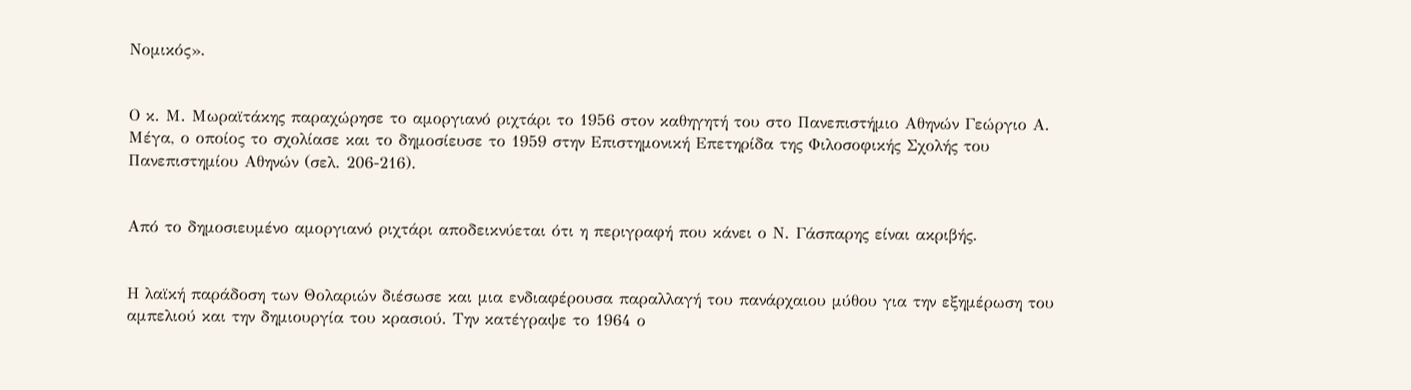Νομικός».


Ο κ. Μ. Μωραϊτάκης παραχώρησε το αμοργιανό ριχτάρι το 1956 στον καθηγητή του στο Πανεπιστήμιο Αθηνών Γεώργιο Α. Μέγα, ο οποίος το σχολίασε και το δημοσίευσε το 1959 στην Επιστημονική Επετηρίδα της Φιλοσοφικής Σχολής του Πανεπιστημίου Αθηνών (σελ. 206-216).


Από το δημοσιευμένο αμοργιανό ριχτάρι αποδεικνύεται ότι η περιγραφή που κάνει ο Ν. Γάσπαρης είναι ακριβής.


Η λαϊκή παράδοση των Θολαριών διέσωσε και μια ενδιαφέρουσα παραλλαγή του πανάρχαιου μύθου για την εξημέρωση του αμπελιού και την δημιουργία του κρασιού. Την κατέγραψε το 1964 ο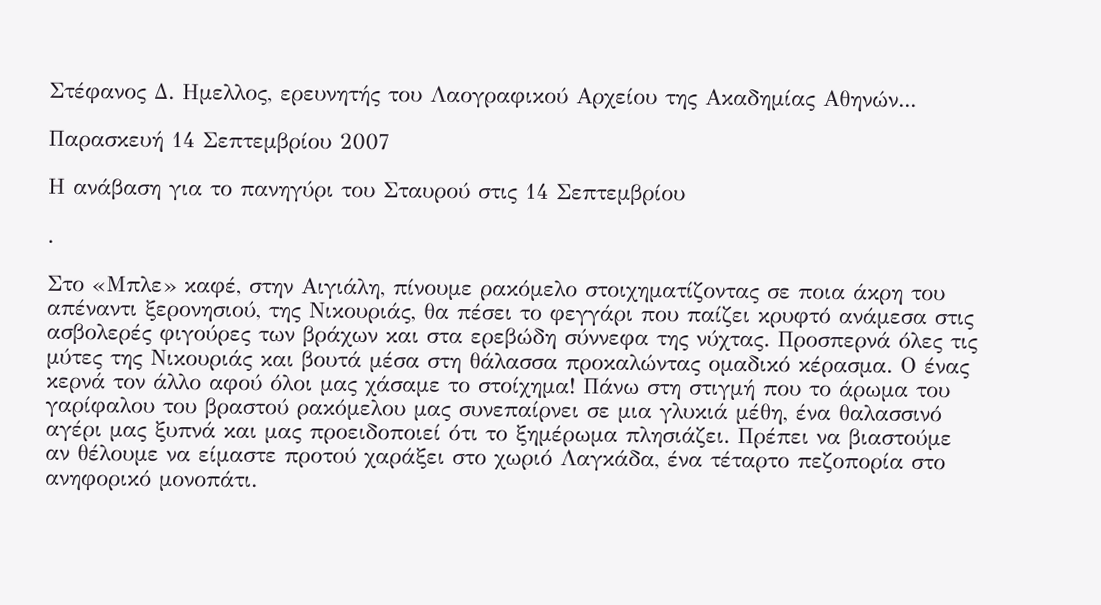Στέφανος Δ. Ημελλος, ερευνητής του Λαογραφικού Αρχείου της Ακαδημίας Αθηνών...

Παρασκευή 14 Σεπτεμβρίου 2007

Η ανάβαση για το πανηγύρι του Σταυρού στις 14 Σεπτεμβρίου

.

Στο «Μπλε» καφέ, στην Αιγιάλη, πίνουμε ρακόμελο στοιχηματίζοντας σε ποια άκρη του απέναντι ξερονησιού, της Νικουριάς, θα πέσει το φεγγάρι που παίζει κρυφτό ανάμεσα στις ασβολερές φιγούρες των βράχων και στα ερεβώδη σύννεφα της νύχτας. Προσπερνά όλες τις μύτες της Νικουριάς και βουτά μέσα στη θάλασσα προκαλώντας ομαδικό κέρασμα. Ο ένας κερνά τον άλλο αφού όλοι μας χάσαμε το στοίχημα! Πάνω στη στιγμή που το άρωμα του γαρίφαλου του βραστού ρακόμελου μας συνεπαίρνει σε μια γλυκιά μέθη, ένα θαλασσινό αγέρι μας ξυπνά και μας προειδοποιεί ότι το ξημέρωμα πλησιάζει. Πρέπει να βιαστούμε αν θέλουμε να είμαστε προτού χαράξει στο χωριό Λαγκάδα, ένα τέταρτο πεζοπορία στο ανηφορικό μονοπάτι.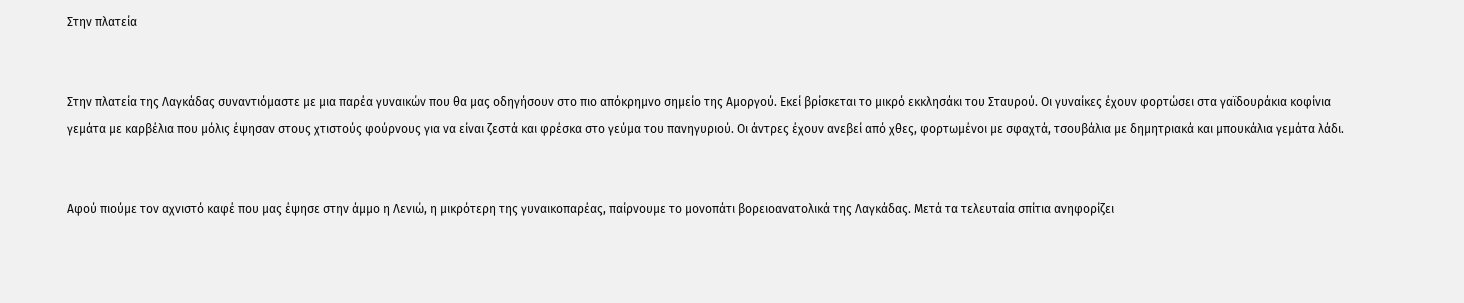Στην πλατεία


Στην πλατεία της Λαγκάδας συναντιόμαστε με μια παρέα γυναικών που θα μας οδηγήσουν στο πιο απόκρημνο σημείο της Αμοργού. Εκεί βρίσκεται το μικρό εκκλησάκι του Σταυρού. Οι γυναίκες έχουν φορτώσει στα γαϊδουράκια κοφίνια γεμάτα με καρβέλια που μόλις έψησαν στους χτιστούς φούρνους για να είναι ζεστά και φρέσκα στο γεύμα του πανηγυριού. Οι άντρες έχουν ανεβεί από χθες, φορτωμένοι με σφαχτά, τσουβάλια με δημητριακά και μπουκάλια γεμάτα λάδι.


Αφού πιούμε τον αχνιστό καφέ που μας έψησε στην άμμο η Λενιώ, η μικρότερη της γυναικοπαρέας, παίρνουμε το μονοπάτι βορειοανατολικά της Λαγκάδας. Μετά τα τελευταία σπίτια ανηφορίζει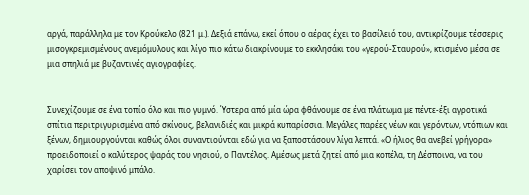αργά, παράλληλα με τον Κρούκελο (821 μ.). Δεξιά επάνω, εκεί όπου ο αέρας έχει το βασίλειό του, αντικρίζουμε τέσσερις μισογκρεμισμένους ανεμόμυλους και λίγο πιο κάτω διακρίνουμε το εκκλησάκι του «γερού-Σταυρού», κτισμένο μέσα σε μια σπηλιά με βυζαντινές αγιογραφίες.


Συνεχίζουμε σε ένα τοπίο όλο και πιο γυμνό. Ύστερα από μία ώρα φθάνουμε σε ένα πλάτωμα με πέντε-έξι αγροτικά σπίτια περιτριγυρισμένα από σκίνους, βελανιδιές και μικρά κυπαρίσσια. Μεγάλες παρέες νέων και γερόντων, ντόπιων και ξένων, δημιουργούνται καθώς όλοι συναντιούνται εδώ για να ξαποστάσουν λίγα λεπτά. «Ο ήλιος θα ανεβεί γρήγορα» προειδοποιεί ο καλύτερος ψαράς του νησιού, ο Παντέλος. Αμέσως μετά ζητεί από μια κοπέλα, τη Δέσποινα, να του χαρίσει τον αποψινό μπάλο.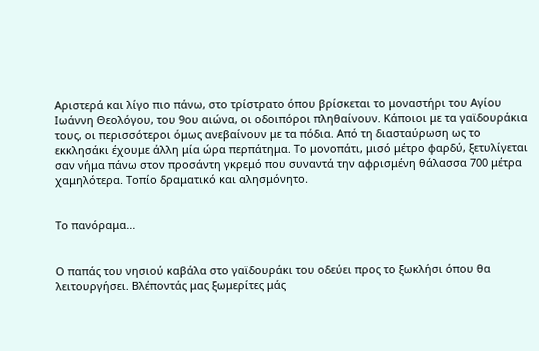Αριστερά και λίγο πιο πάνω, στο τρίστρατο όπου βρίσκεται το μοναστήρι του Αγίου Ιωάννη Θεολόγου, του 9ου αιώνα, οι οδοιπόροι πληθαίνουν. Κάποιοι με τα γαϊδουράκια τους, οι περισσότεροι όμως ανεβαίνουν με τα πόδια. Από τη διασταύρωση ως το εκκλησάκι έχουμε άλλη μία ώρα περπάτημα. Το μονοπάτι, μισό μέτρο φαρδύ, ξετυλίγεται σαν νήμα πάνω στον προσάντη γκρεμό που συναντά την αφρισμένη θάλασσα 700 μέτρα χαμηλότερα. Τοπίο δραματικό και αλησμόνητο.


Το πανόραμα...


Ο παπάς του νησιού καβάλα στο γαϊδουράκι του οδεύει προς το ξωκλήσι όπου θα λειτουργήσει. Βλέποντάς μας ξωμερίτες μάς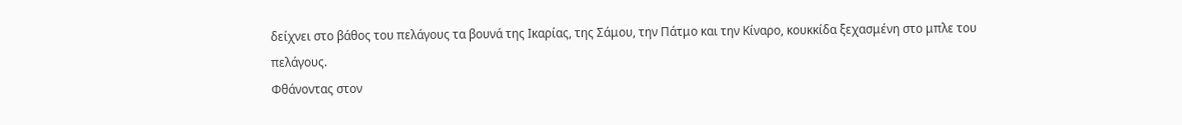δείχνει στο βάθος του πελάγους τα βουνά της Ικαρίας, της Σάμου, την Πάτμο και την Κίναρο, κουκκίδα ξεχασμένη στο μπλε του πελάγους.
Φθάνοντας στον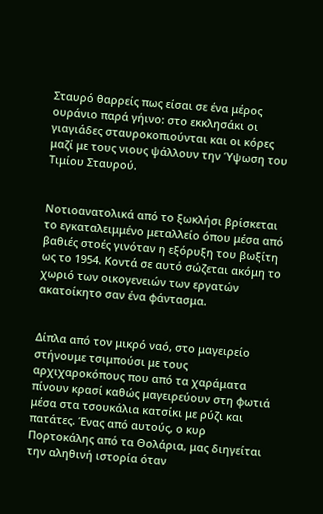Σταυρό θαρρείς πως είσαι σε ένα μέρος ουράνιο παρά γήινο: στο εκκλησάκι οι γιαγιάδες σταυροκοπιούνται και οι κόρες μαζί με τους νιους ψάλλουν την Ύψωση του Τιμίου Σταυρού.


Νοτιοανατολικά από το ξωκλήσι βρίσκεται το εγκαταλειμμένο μεταλλείο όπου μέσα από βαθιές στοές γινόταν η εξόρυξη του βωξίτη ως το 1954. Κοντά σε αυτό σώζεται ακόμη το χωριό των οικογενειών των εργατών ακατοίκητο σαν ένα φάντασμα.


Δίπλα από τον μικρό ναό, στο μαγειρείο στήνουμε τσιμπούσι με τους αρχιχαροκόπους που από τα χαράματα πίνουν κρασί καθώς μαγειρεύουν στη φωτιά μέσα στα τσουκάλια κατσίκι με ρύζι και πατάτες. Ένας από αυτούς, ο κυρ Πορτοκάλης από τα Θολάρια, μας διηγείται την αληθινή ιστορία όταν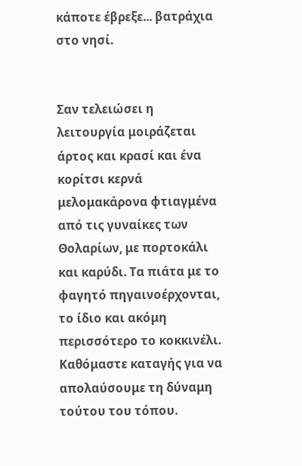κάποτε έβρεξε... βατράχια στο νησί.


Σαν τελειώσει η λειτουργία μοιράζεται άρτος και κρασί και ένα κορίτσι κερνά μελομακάρονα φτιαγμένα από τις γυναίκες των Θολαρίων, με πορτοκάλι και καρύδι. Τα πιάτα με το φαγητό πηγαινοέρχονται, το ίδιο και ακόμη περισσότερο το κοκκινέλι. Καθόμαστε καταγής για να απολαύσουμε τη δύναμη τούτου του τόπου.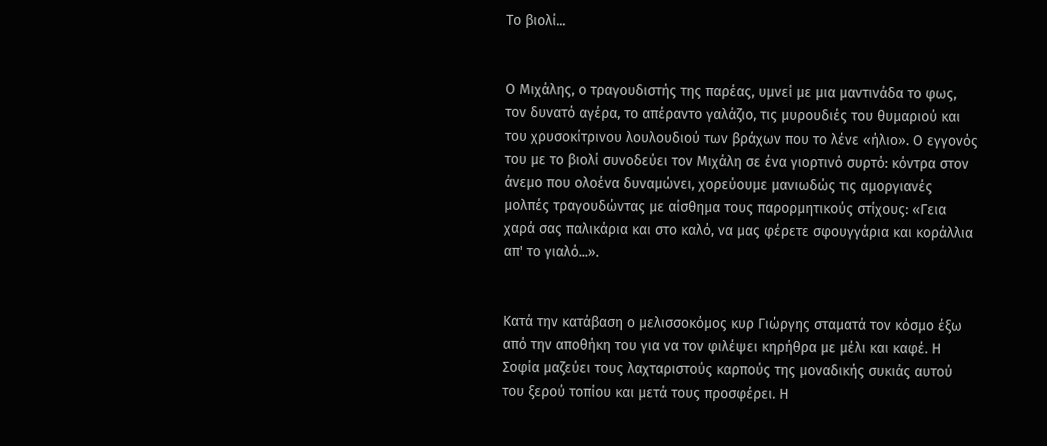Το βιολί...


Ο Μιχάλης, ο τραγουδιστής της παρέας, υμνεί με μια μαντινάδα το φως, τον δυνατό αγέρα, το απέραντο γαλάζιο, τις μυρουδιές του θυμαριού και του χρυσοκίτρινου λουλουδιού των βράχων που το λένε «ήλιο». Ο εγγονός του με το βιολί συνοδεύει τον Μιχάλη σε ένα γιορτινό συρτό: κόντρα στον άνεμο που ολοένα δυναμώνει, χορεύουμε μανιωδώς τις αμοργιανές μολπές τραγουδώντας με αίσθημα τους παρορμητικούς στίχους: «Γεια χαρά σας παλικάρια και στο καλό, να μας φέρετε σφουγγάρια και κοράλλια απ' το γιαλό...».


Κατά την κατάβαση ο μελισσοκόμος κυρ Γιώργης σταματά τον κόσμο έξω από την αποθήκη του για να τον φιλέψει κηρήθρα με μέλι και καφέ. Η Σοφία μαζεύει τους λαχταριστούς καρπούς της μοναδικής συκιάς αυτού του ξερού τοπίου και μετά τους προσφέρει. Η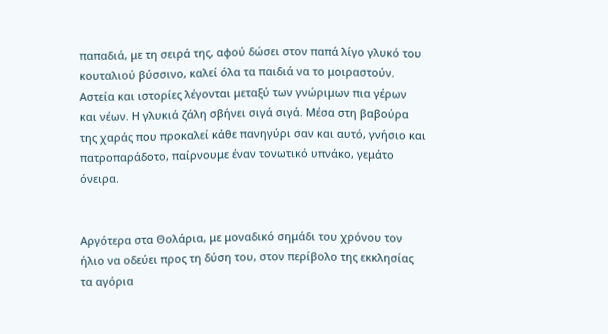παπαδιά, με τη σειρά της, αφού δώσει στον παπά λίγο γλυκό του κουταλιού βύσσινο, καλεί όλα τα παιδιά να το μοιραστούν. Αστεία και ιστορίες λέγονται μεταξύ των γνώριμων πια γέρων και νέων. Η γλυκιά ζάλη σβήνει σιγά σιγά. Μέσα στη βαβούρα της χαράς που προκαλεί κάθε πανηγύρι σαν και αυτό, γνήσιο και πατροπαράδοτο, παίρνουμε έναν τονωτικό υπνάκο, γεμάτο όνειρα.


Αργότερα στα Θολάρια, με μοναδικό σημάδι του χρόνου τον ήλιο να οδεύει προς τη δύση του, στον περίβολο της εκκλησίας τα αγόρια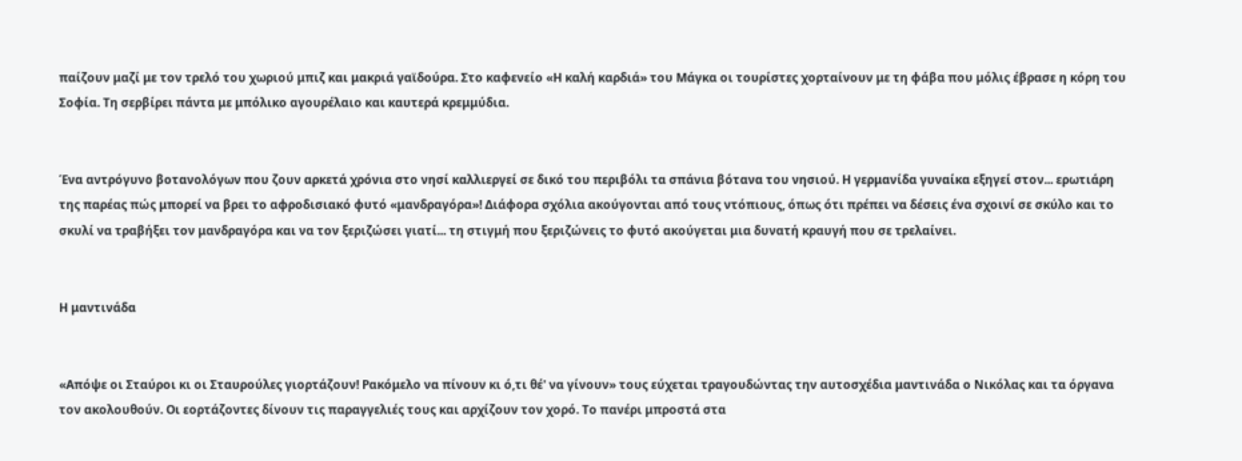παίζουν μαζί με τον τρελό του χωριού μπιζ και μακριά γαϊδούρα. Στο καφενείο «Η καλή καρδιά» του Μάγκα οι τουρίστες χορταίνουν με τη φάβα που μόλις έβρασε η κόρη του Σοφία. Τη σερβίρει πάντα με μπόλικο αγουρέλαιο και καυτερά κρεμμύδια.


Ένα αντρόγυνο βοτανολόγων που ζουν αρκετά χρόνια στο νησί καλλιεργεί σε δικό του περιβόλι τα σπάνια βότανα του νησιού. Η γερμανίδα γυναίκα εξηγεί στον... ερωτιάρη της παρέας πώς μπορεί να βρει το αφροδισιακό φυτό «μανδραγόρα»! Διάφορα σχόλια ακούγονται από τους ντόπιους, όπως ότι πρέπει να δέσεις ένα σχοινί σε σκύλο και το σκυλί να τραβήξει τον μανδραγόρα και να τον ξεριζώσει γιατί... τη στιγμή που ξεριζώνεις το φυτό ακούγεται μια δυνατή κραυγή που σε τρελαίνει.


Η μαντινάδα


«Απόψε οι Σταύροι κι οι Σταυρούλες γιορτάζουν! Ρακόμελο να πίνουν κι ό,τι θέ' να γίνουν» τους εύχεται τραγουδώντας την αυτοσχέδια μαντινάδα ο Νικόλας και τα όργανα τον ακολουθούν. Οι εορτάζοντες δίνουν τις παραγγελιές τους και αρχίζουν τον χορό. Το πανέρι μπροστά στα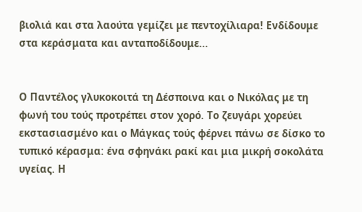βιολιά και στα λαούτα γεμίζει με πεντοχίλιαρα! Ενδίδουμε στα κεράσματα και ανταποδίδουμε...


Ο Παντέλος γλυκοκοιτά τη Δέσποινα και ο Νικόλας με τη φωνή του τούς προτρέπει στον χορό. Το ζευγάρι χορεύει εκστασιασμένο και ο Μάγκας τούς φέρνει πάνω σε δίσκο το τυπικό κέρασμα: ένα σφηνάκι ρακί και μια μικρή σοκολάτα υγείας. Η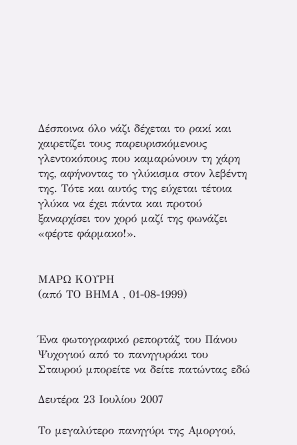Δέσποινα όλο νάζι δέχεται το ρακί και χαιρετίζει τους παρευρισκόμενους γλεντοκόπους που καμαρώνουν τη χάρη της, αφήνοντας το γλύκισμα στον λεβέντη της. Τότε και αυτός της εύχεται τέτοια γλύκα να έχει πάντα και προτού ξαναρχίσει τον χορό μαζί της φωνάζει «φέρτε φάρμακο!».


ΜΑΡΩ ΚΟΥΡΗ
(από ΤΟ ΒΗΜΑ , 01-08-1999)


Ένα φωτογραφικό ρεπορτάζ του Πάνου Ψυχογιού από το πανηγυράκι του Σταυρού μπορείτε να δείτε πατώντας εδώ

Δευτέρα 23 Ιουλίου 2007

Το μεγαλύτερο πανηγύρι της Αμοργού,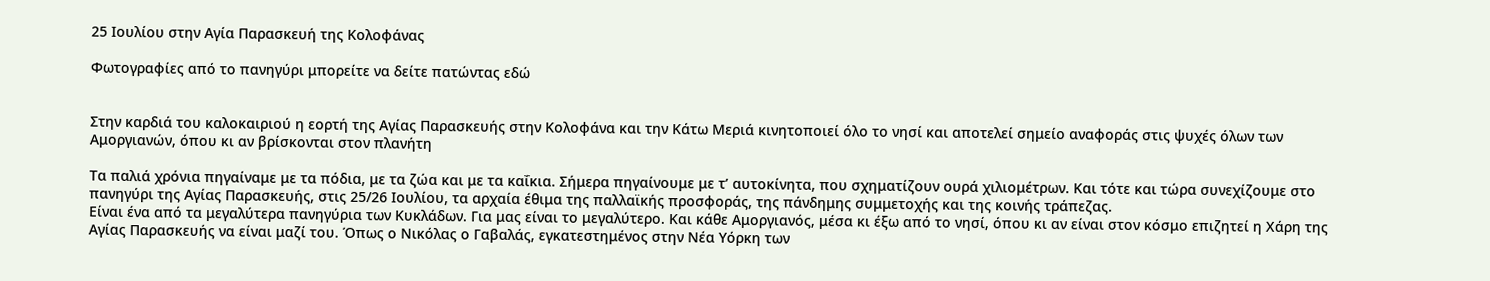25 Ιουλίου στην Αγία Παρασκευή της Κολοφάνας

Φωτογραφίες από το πανηγύρι μπορείτε να δείτε πατώντας εδώ


Στην καρδιά του καλοκαιριού η εορτή της Αγίας Παρασκευής στην Κολοφάνα και την Κάτω Μεριά κινητοποιεί όλο το νησί και αποτελεί σημείο αναφοράς στις ψυχές όλων των Αμοργιανών, όπου κι αν βρίσκονται στον πλανήτη

Τα παλιά χρόνια πηγαίναμε με τα πόδια, με τα ζώα και με τα καΐκια. Σήμερα πηγαίνουμε με τ’ αυτοκίνητα, που σχηματίζουν ουρά χιλιομέτρων. Και τότε και τώρα συνεχίζουμε στο πανηγύρι της Αγίας Παρασκευής, στις 25/26 Ιουλίου, τα αρχαία έθιμα της παλλαϊκής προσφοράς, της πάνδημης συμμετοχής και της κοινής τράπεζας.
Είναι ένα από τα μεγαλύτερα πανηγύρια των Κυκλάδων. Για μας είναι το μεγαλύτερο. Και κάθε Αμοργιανός, μέσα κι έξω από το νησί, όπου κι αν είναι στον κόσμο επιζητεί η Χάρη της Αγίας Παρασκευής να είναι μαζί του. Όπως ο Νικόλας ο Γαβαλάς, εγκατεστημένος στην Νέα Υόρκη των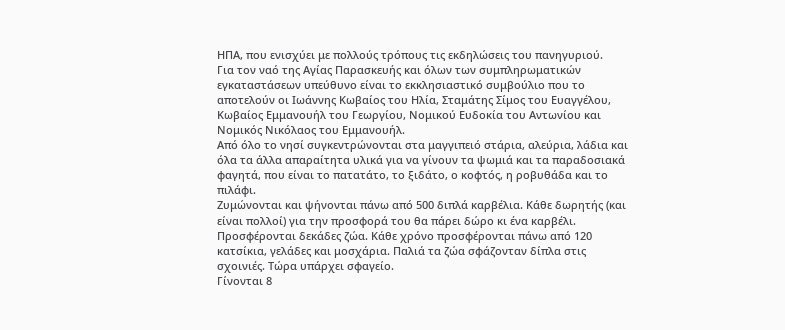ΗΠΑ, που ενισχύει με πολλούς τρόπους τις εκδηλώσεις του πανηγυριού.
Για τον ναό της Αγίας Παρασκευής και όλων των συμπληρωματικών εγκαταστάσεων υπεύθυνο είναι το εκκλησιαστικό συμβούλιο που το αποτελούν οι Ιωάννης Κωβαίος του Ηλία, Σταμάτης Σίμος του Ευαγγέλου, Κωβαίος Εμμανουήλ του Γεωργίου, Νομικού Ευδοκία του Αντωνίου και Νομικός Νικόλαος του Εμμανουήλ.
Από όλο το νησί συγκεντρώνονται στα μαγγιπειό στάρια, αλεύρια, λάδια και όλα τα άλλα απαραίτητα υλικά για να γίνουν τα ψωμιά και τα παραδοσιακά φαγητά, που είναι το πατατάτο, το ξιδάτο, ο κοφτός, η ροβυθάδα και το πιλάφι.
Ζυμώνονται και ψήνονται πάνω από 500 διπλά καρβέλια. Κάθε δωρητής (και είναι πολλοί) για την προσφορά του θα πάρει δώρο κι ένα καρβέλι. Προσφέρονται δεκάδες ζώα. Κάθε χρόνο προσφέρονται πάνω από 120 κατσίκια, γελάδες και μοσχάρια. Παλιά τα ζώα σφάζονταν δίπλα στις σχοινιές. Τώρα υπάρχει σφαγείο.
Γίνονται 8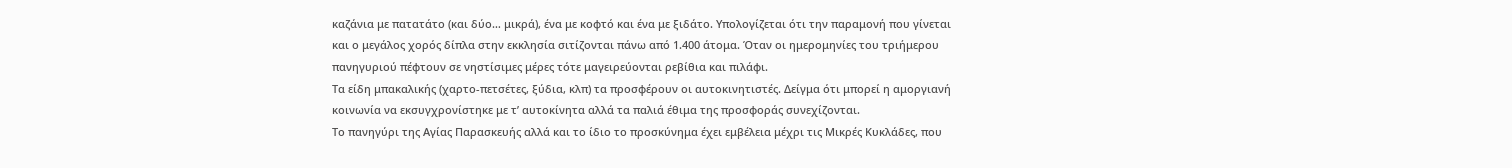καζάνια με πατατάτο (και δύο… μικρά), ένα με κοφτό και ένα με ξιδάτο. Υπολογίζεται ότι την παραμονή που γίνεται και ο μεγάλος χορός δίπλα στην εκκλησία σιτίζονται πάνω από 1.400 άτομα. Όταν οι ημερομηνίες του τριήμερου πανηγυριού πέφτουν σε νηστίσιμες μέρες τότε μαγειρεύονται ρεβίθια και πιλάφι.
Τα είδη μπακαλικής (χαρτο-πετσέτες, ξύδια, κλπ) τα προσφέρουν οι αυτοκινητιστές. Δείγμα ότι μπορεί η αμοργιανή κοινωνία να εκσυγχρονίστηκε με τ’ αυτοκίνητα αλλά τα παλιά έθιμα της προσφοράς συνεχίζονται.
Το πανηγύρι της Αγίας Παρασκευής αλλά και το ίδιο το προσκύνημα έχει εμβέλεια μέχρι τις Μικρές Κυκλάδες, που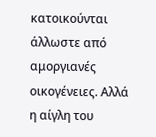κατοικούνται άλλωστε από αμοργιανές οικογένειες. Αλλά η αίγλη του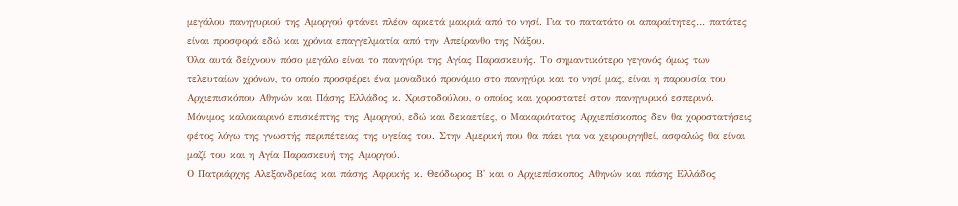μεγάλου πανηγυριού της Αμοργού φτάνει πλέον αρκετά μακριά από το νησί. Για το πατατάτο οι απαραίτητες… πατάτες είναι προσφορά εδώ και χρόνια επαγγελματία από την Απείρανθο της Νάξου.
Όλα αυτά δείχνουν πόσο μεγάλο είναι το πανηγύρι της Αγίας Παρασκευής. Το σημαντικότερο γεγονός όμως των τελευταίων χρόνων, το οποίο προσφέρει ένα μοναδικό προνόμιο στο πανηγύρι και το νησί μας, είναι η παρουσία του Αρχιεπισκόπου Αθηνών και Πάσης Ελλάδος κ. Χριστοδούλου, ο οποίος και χοροστατεί στον πανηγυρικό εσπερινό.
Μόνιμος καλοκαιρινό επισκέπτης της Αμοργού, εδώ και δεκαετίες, ο Μακαριότατος Αρχιεπίσκοπος δεν θα χοροστατήσεις φέτος λόγω της γνωστής περιπέτειας της υγείας του. Στην Αμερική που θα πάει για να χειρουργηθεί, ασφαλώς θα είναι μαζί του και η Αγία Παρασκευή της Αμοργού.
Ο Πατριάρχης Αλεξανδρείας και πάσης Αφρικής κ. Θεόδωρος Β' και ο Αρχιεπίσκοπος Αθηνών και πάσης Ελλάδος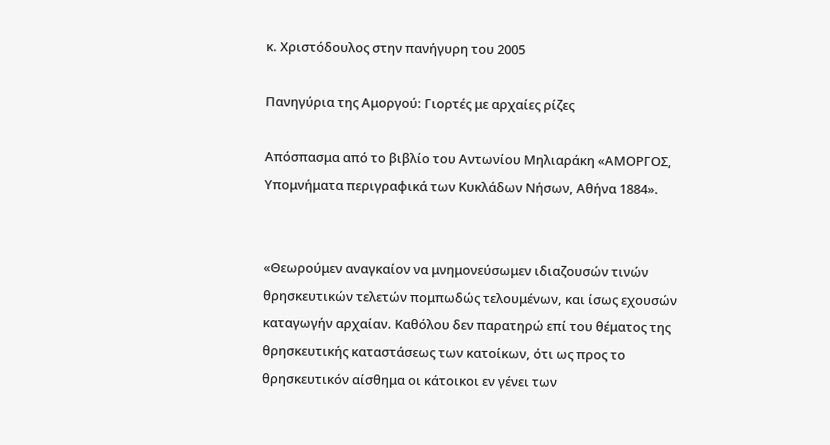κ. Χριστόδουλος στην πανήγυρη του 2005

Πανηγύρια της Αμοργού: Γιορτές με αρχαίες ρίζες

Απόσπασμα από το βιβλίο του Αντωνίου Μηλιαράκη «ΑΜΟΡΓΟΣ, Υπομνήματα περιγραφικά των Κυκλάδων Νήσων, Αθήνα 1884».


«Θεωρούμεν αναγκαίον να μνημονεύσωμεν ιδιαζουσών τινών θρησκευτικών τελετών πομπωδώς τελουμένων, και ίσως εχουσών καταγωγήν αρχαίαν. Καθόλου δεν παρατηρώ επί του θέματος της θρησκευτικής καταστάσεως των κατοίκων, ότι ως προς το θρησκευτικόν αίσθημα οι κάτοικοι εν γένει των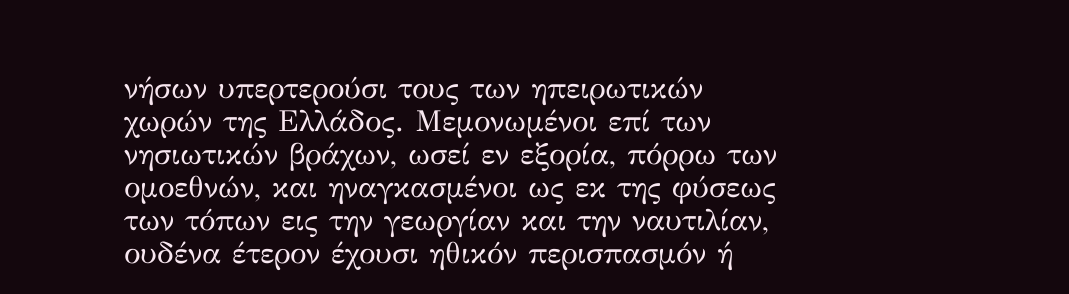νήσων υπερτερούσι τους των ηπειρωτικών χωρών της Ελλάδος. Μεμονωμένοι επί των νησιωτικών βράχων, ωσεί εν εξορία, πόρρω των ομοεθνών, και ηναγκασμένοι ως εκ της φύσεως των τόπων εις την γεωργίαν και την ναυτιλίαν, ουδένα έτερον έχουσι ηθικόν περισπασμόν ή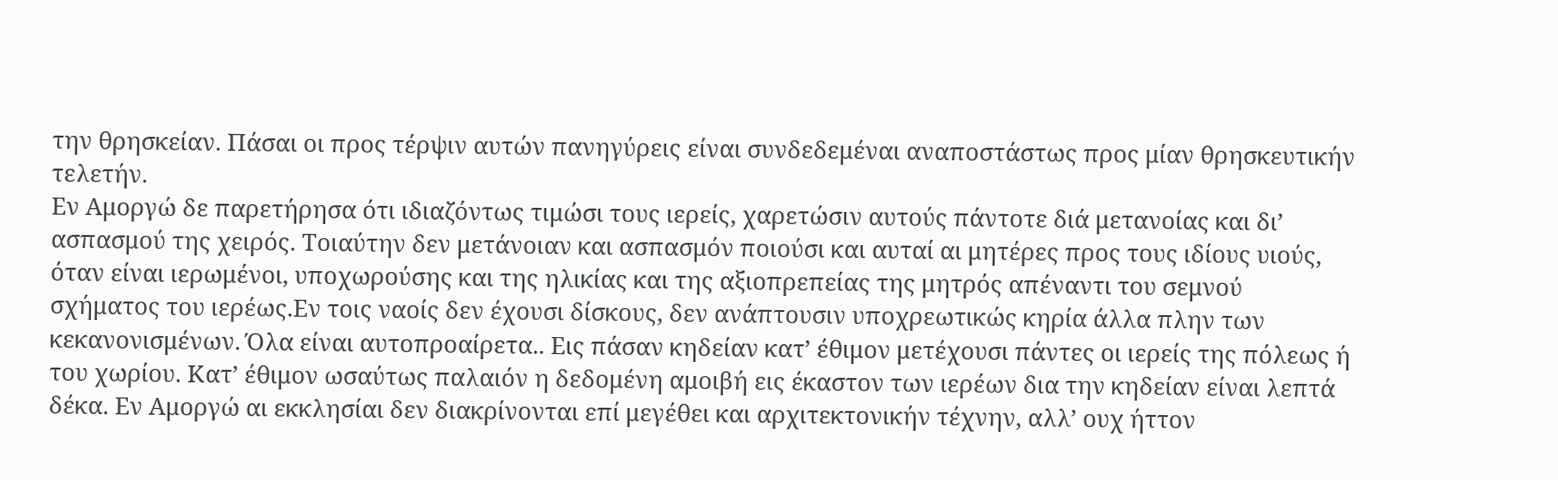την θρησκείαν. Πάσαι οι προς τέρψιν αυτών πανηγύρεις είναι συνδεδεμέναι αναποστάστως προς μίαν θρησκευτικήν τελετήν.
Εν Αμοργώ δε παρετήρησα ότι ιδιαζόντως τιμώσι τους ιερείς, χαρετώσιν αυτούς πάντοτε διά μετανοίας και δι’ ασπασμού της χειρός. Τοιαύτην δεν μετάνοιαν και ασπασμόν ποιούσι και αυταί αι μητέρες προς τους ιδίους υιούς, όταν είναι ιερωμένοι, υποχωρούσης και της ηλικίας και της αξιοπρεπείας της μητρός απέναντι του σεμνού σχήματος του ιερέως.Εν τοις ναοίς δεν έχουσι δίσκους, δεν ανάπτουσιν υποχρεωτικώς κηρία άλλα πλην των κεκανονισμένων. Όλα είναι αυτοπροαίρετα.. Εις πάσαν κηδείαν κατ’ έθιμον μετέχουσι πάντες οι ιερείς της πόλεως ή του χωρίου. Κατ’ έθιμον ωσαύτως παλαιόν η δεδομένη αμοιβή εις έκαστον των ιερέων δια την κηδείαν είναι λεπτά δέκα. Εν Αμοργώ αι εκκλησίαι δεν διακρίνονται επί μεγέθει και αρχιτεκτονικήν τέχνην, αλλ’ ουχ ήττον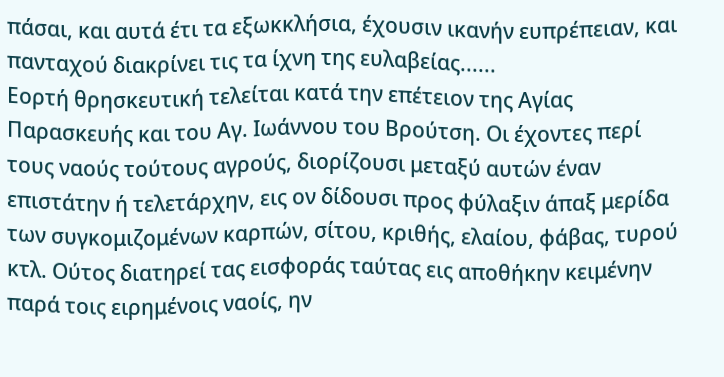πάσαι, και αυτά έτι τα εξωκκλήσια, έχουσιν ικανήν ευπρέπειαν, και πανταχού διακρίνει τις τα ίχνη της ευλαβείας......
Εορτή θρησκευτική τελείται κατά την επέτειον της Αγίας Παρασκευής και του Αγ. Ιωάννου του Βρούτση. Οι έχοντες περί τους ναούς τούτους αγρούς, διορίζουσι μεταξύ αυτών έναν επιστάτην ή τελετάρχην, εις ον δίδουσι προς φύλαξιν άπαξ μερίδα των συγκομιζομένων καρπών, σίτου, κριθής, ελαίου, φάβας, τυρού κτλ. Ούτος διατηρεί τας εισφοράς ταύτας εις αποθήκην κειμένην παρά τοις ειρημένοις ναοίς, ην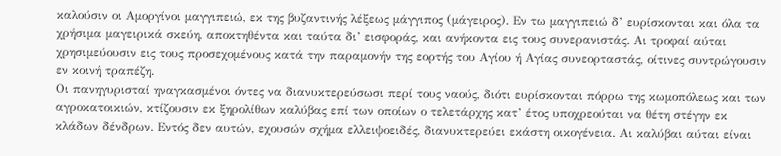καλούσιν οι Αμοργίνοι μαγγιπειώ, εκ της βυζαντινής λέξεως μάγγιπος (μάγειρος). Εν τω μαγγιπειώ δ’ ευρίσκονται και όλα τα χρήσιμα μαγειρικά σκεύη, αποκτηθέντα και ταύτα δι’ εισφοράς, και ανήκοντα εις τους συνερανιστάς. Αι τροφαί αύται χρησιμεύουσιν εις τους προσεχομένους κατά την παραμονήν της εορτής του Αγίου ή Αγίας συνεορταστάς, οίτινες συντρώγουσιν εν κοινή τραπέζη.
Οι πανηγυρισταί ηναγκασμένοι όντες να διανυκτερεύσωσι περί τους ναούς, διότι ευρίσκονται πόρρω της κωμοπόλεως και των αγροκατοικιών, κτίζουσιν εκ ξηρολίθων καλύβας επί των οποίων ο τελετάρχης κατ’ έτος υποχρεούται να θέτη στέγην εκ κλάδων δένδρων. Εντός δεν αυτών, εχουσών σχήμα ελλειψοειδές, διανυκτερεύει εκάστη οικογένεια. Αι καλύβαι αύται είναι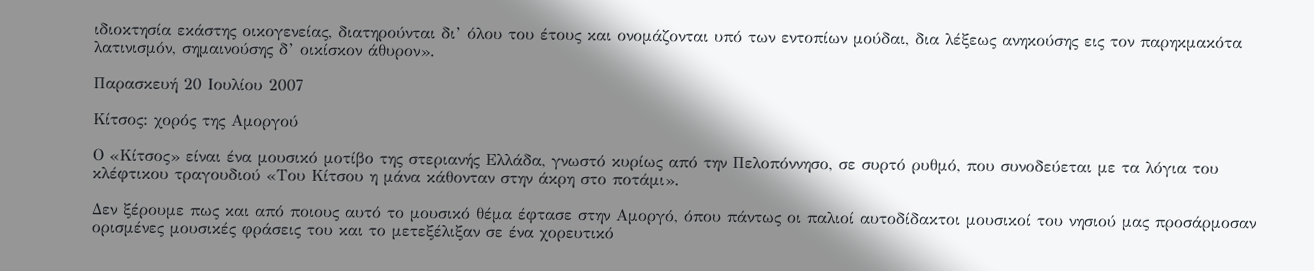ιδιοκτησία εκάστης οικογενείας, διατηρούνται δι’ όλου του έτους και ονομάζονται υπό των εντοπίων μούδαι, δια λέξεως ανηκούσης εις τον παρηκμακότα λατινισμόν, σημαινούσης δ’ οικίσκον άθυρον».

Παρασκευή 20 Ιουλίου 2007

Κίτσος: χορός της Αμοργού

Ο «Κίτσος» είναι ένα μουσικό μοτίβο της στεριανής Ελλάδα, γνωστό κυρίως από την Πελοπόννησο, σε συρτό ρυθμό, που συνοδεύεται με τα λόγια του κλέφτικου τραγουδιού «Του Κίτσου η μάνα κάθονταν στην άκρη στο ποτάμι».

Δεν ξέρουμε πως και από ποιους αυτό το μουσικό θέμα έφτασε στην Αμοργό, όπου πάντως οι παλιοί αυτοδίδακτοι μουσικοί του νησιού μας προσάρμοσαν ορισμένες μουσικές φράσεις του και το μετεξέλιξαν σε ένα χορευτικό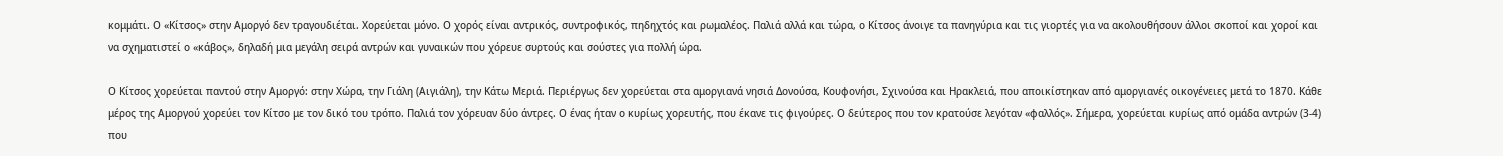κομμάτι. Ο «Κίτσος» στην Αμοργό δεν τραγουδιέται. Χορεύεται μόνο. Ο χορός είναι αντρικός, συντροφικός, πηδηχτός και ρωμαλέος. Παλιά αλλά και τώρα, ο Κίτσος άνοιγε τα πανηγύρια και τις γιορτές για να ακολουθήσουν άλλοι σκοποί και χοροί και να σχηματιστεί ο «κάβος», δηλαδή μια μεγάλη σειρά αντρών και γυναικών που χόρευε συρτούς και σούστες για πολλή ώρα.

Ο Κίτσος χορεύεται παντού στην Αμοργό: στην Χώρα, την Γιάλη (Αιγιάλη), την Κάτω Μεριά. Περιέργως δεν χορεύεται στα αμοργιανά νησιά Δονούσα, Κουφονήσι, Σχινούσα και Ηρακλειά, που αποικίστηκαν από αμοργιανές οικογένειες μετά το 1870. Κάθε μέρος της Αμοργού χορεύει τον Κίτσο με τον δικό του τρόπο. Παλιά τον χόρευαν δύο άντρες. Ο ένας ήταν ο κυρίως χορευτής, που έκανε τις φιγούρες. Ο δεύτερος που τον κρατούσε λεγόταν «φαλλός». Σήμερα, χορεύεται κυρίως από ομάδα αντρών (3-4) που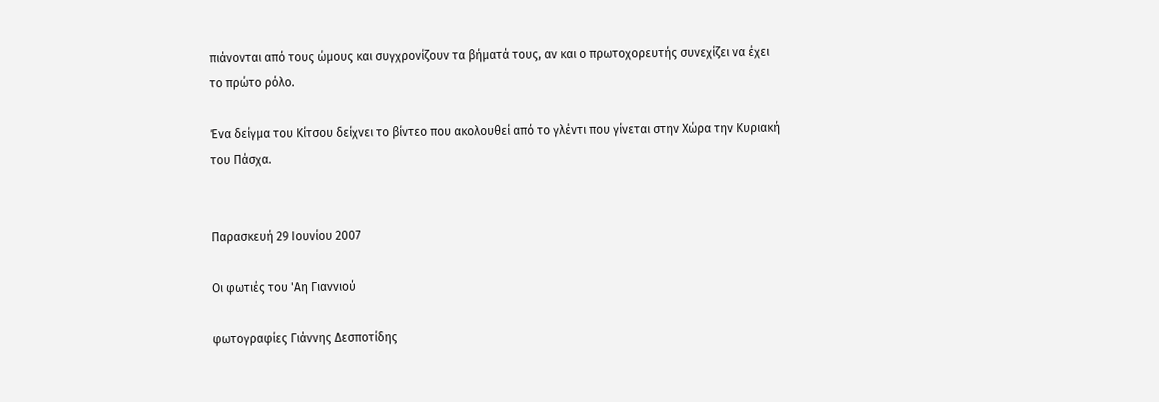πιάνονται από τους ώμους και συγχρονίζουν τα βήματά τους, αν και ο πρωτοχορευτής συνεχίζει να έχει το πρώτο ρόλο.

Ένα δείγμα του Κίτσου δείχνει το βίντεο που ακολουθεί από το γλέντι που γίνεται στην Χώρα την Κυριακή του Πάσχα.


Παρασκευή 29 Ιουνίου 2007

Οι φωτιές του 'Αη Γιαννιού

φωτογραφίες Γιάννης Δεσποτίδης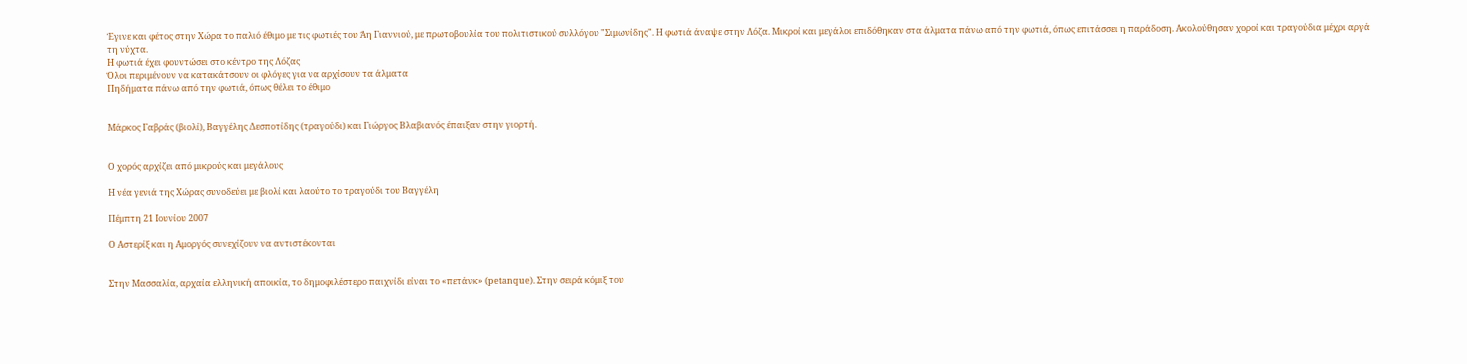Έγινε και φέτος στην Χώρα το παλιό έθιμο με τις φωτιές του Άη Γιαννιού, με πρωτοβουλία του πολιτιστικού συλλόγου "Σιμωνίδης". Η φωτιά άναψε στην Λόζα. Μικροί και μεγάλοι επιδόθηκαν στα άλματα πάνω από την φωτιά, όπως επιτάσσει η παράδοση. Ακολούθησαν χοροί και τραγούδια μέχρι αργά τη νύχτα.
Η φωτιά έχει φουντώσει στο κέντρο της Λόζας
Όλοι περιμένουν να κατακάτσουν οι φλόγες για να αρχίσουν τα άλματα
Πηδήματα πάνω από την φωτιά, όπως θέλει το έθιμο


Μάρκος Γαβράς (βιολί), Βαγγέλης Δεσποτίδης (τραγούδι) και Γιώργος Βλαβιανός έπαιξαν στην γιορτή.


Ο χορός αρχίζει από μικρούς και μεγάλους

Η νέα γενιά της Χώρας συνοδεύει με βιολί και λαούτο το τραγούδι του Βαγγέλη

Πέμπτη 21 Ιουνίου 2007

Ο Αστερίξ και η Αμοργός συνεχίζουν να αντιστέκονται


Στην Μασσαλία, αρχαία ελληνική αποικία, το δημοφιλέστερο παιχνίδι είναι το «πετάνκ» (petanque). Στην σειρά κόμιξ του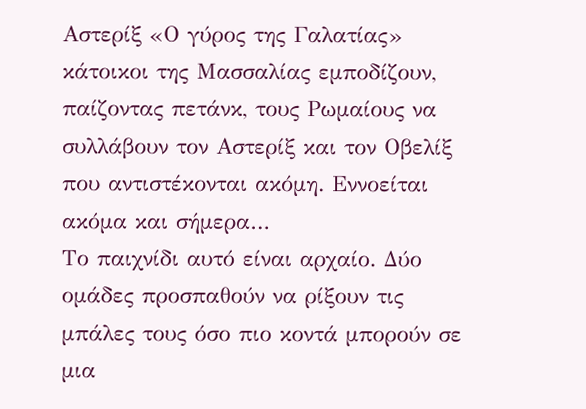Αστερίξ «Ο γύρος της Γαλατίας» κάτοικοι της Μασσαλίας εμποδίζουν, παίζοντας πετάνκ, τους Ρωμαίους να συλλάβουν τον Αστερίξ και τον Οβελίξ που αντιστέκονται ακόμη. Εννοείται ακόμα και σήμερα…
Το παιχνίδι αυτό είναι αρχαίο. Δύο ομάδες προσπαθούν να ρίξουν τις μπάλες τους όσο πιο κοντά μπορούν σε μια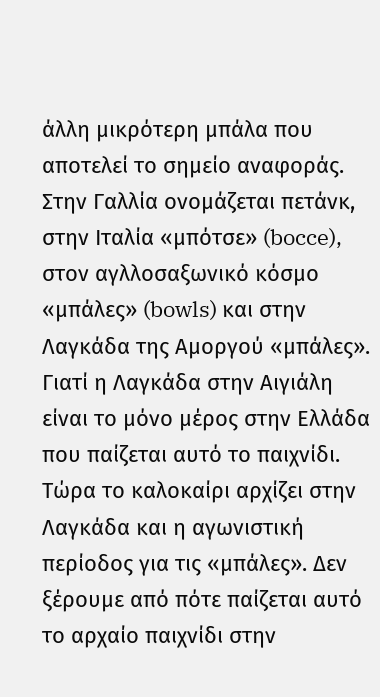άλλη μικρότερη μπάλα που αποτελεί το σημείο αναφοράς. Στην Γαλλία ονομάζεται πετάνκ, στην Ιταλία «μπότσε» (bocce), στον αγλλοσαξωνικό κόσμο «μπάλες» (bowls) και στην Λαγκάδα της Αμοργού «μπάλες». Γιατί η Λαγκάδα στην Αιγιάλη είναι το μόνο μέρος στην Ελλάδα που παίζεται αυτό το παιχνίδι.
Τώρα το καλοκαίρι αρχίζει στην Λαγκάδα και η αγωνιστική περίοδος για τις «μπάλες». Δεν ξέρουμε από πότε παίζεται αυτό το αρχαίο παιχνίδι στην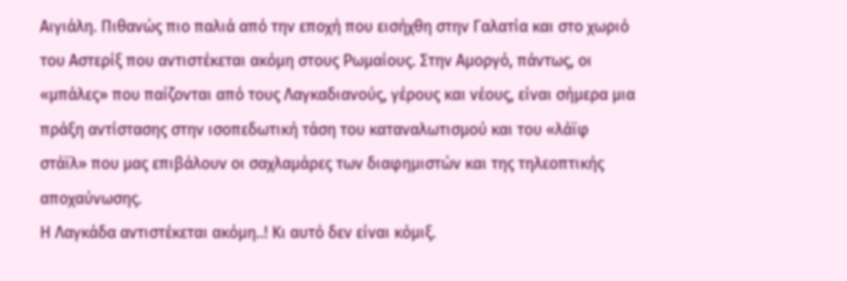Αιγιάλη. Πιθανώς πιο παλιά από την εποχή που εισήχθη στην Γαλατία και στο χωριό του Αστερίξ που αντιστέκεται ακόμη στους Ρωμαίους. Στην Αμοργό, πάντως, οι «μπάλες» που παίζονται από τους Λαγκαδιανούς, γέρους και νέους, είναι σήμερα μια πράξη αντίστασης στην ισοπεδωτική τάση του καταναλωτισμού και του «λάϊφ στάϊλ» που μας επιβάλουν οι σαχλαμάρες των διαφημιστών και της τηλεοπτικής αποχαύνωσης.
Η Λαγκάδα αντιστέκεται ακόμη..! Κι αυτό δεν είναι κόμιξ.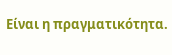Είναι η πραγματικότητα.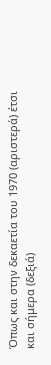Όπως και στην δεκαετία του 1970 (αριστερά) έτσι και σήμερα (δεξιά)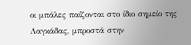οι μπάλες παίζονται στο ίδιο σημείο της Λαγκάδας, μπροστά στην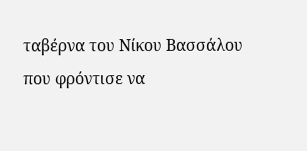ταβέρνα του Νίκου Βασσάλου που φρόντισε να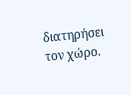διατηρήσει τον χώρο.